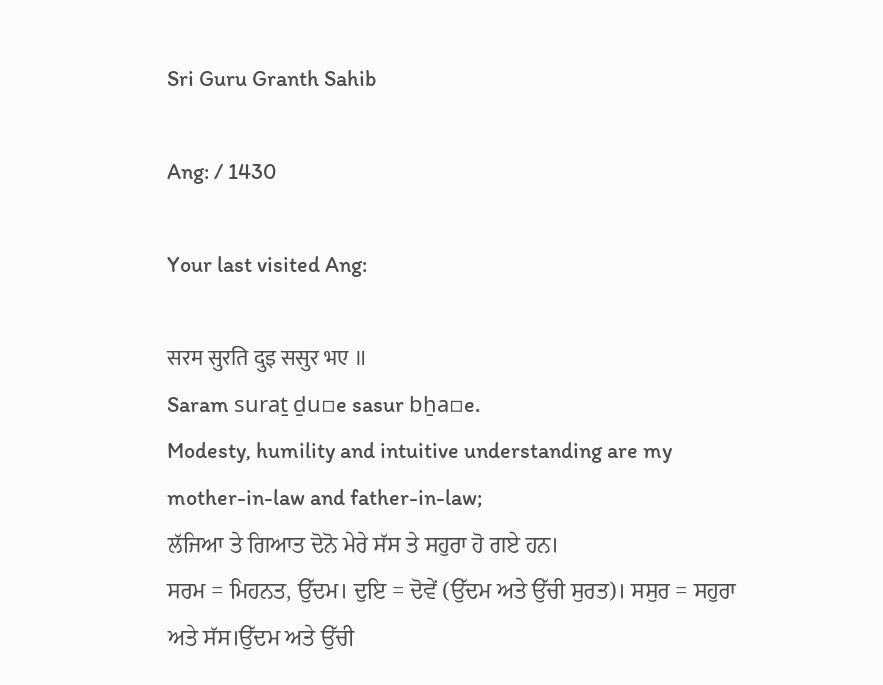Sri Guru Granth Sahib

Ang: / 1430

Your last visited Ang:

सरम सुरति दुइ ससुर भए ॥
Saram suraṯ ḏu▫e sasur bẖa▫e.
Modesty, humility and intuitive understanding are my mother-in-law and father-in-law;
ਲੱਜਿਆ ਤੇ ਗਿਆਤ ਦੋਨੋ ਮੇਰੇ ਸੱਸ ਤੇ ਸਹੁਰਾ ਹੋ ਗਏ ਹਨ।
ਸਰਮ = ਮਿਹਨਤ, ਉੱਦਮ। ਦੁਇ = ਦੋਵੇਂ (ਉੱਦਮ ਅਤੇ ਉੱਚੀ ਸੁਰਤ)। ਸਸੁਰ = ਸਹੁਰਾ ਅਤੇ ਸੱਸ।ਉੱਦਮ ਅਤੇ ਉੱਚੀ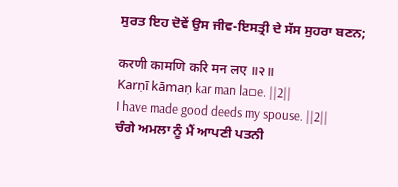ਸੁਰਤ ਇਹ ਦੋਵੇਂ ਉਸ ਜੀਵ-ਇਸਤ੍ਰੀ ਦੇ ਸੱਸ ਸੁਹਰਾ ਬਣਨ;

करणी कामणि करि मन लए ॥२॥
Karṇī kāmaṇ kar man la▫e. ||2||
I have made good deeds my spouse. ||2||
ਚੰਗੇ ਅਮਲਾ ਨੂੰ ਮੈਂ ਆਪਣੀ ਪਤਨੀ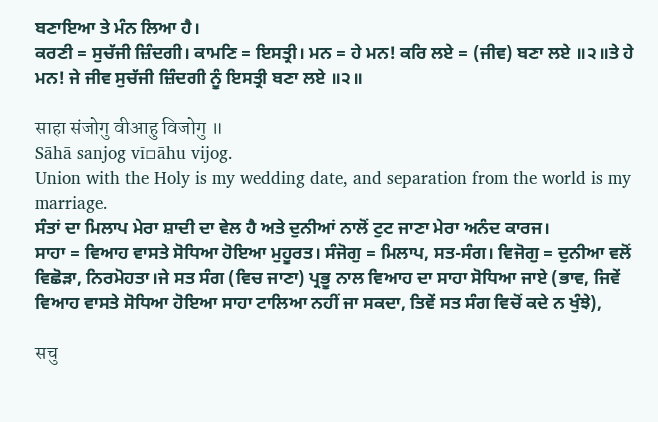ਬਣਾਇਆ ਤੇ ਮੰਨ ਲਿਆ ਹੈ।
ਕਰਣੀ = ਸੁਚੱਜੀ ਜ਼ਿੰਦਗੀ। ਕਾਮਣਿ = ਇਸਤ੍ਰੀ। ਮਨ = ਹੇ ਮਨ! ਕਰਿ ਲਏ = (ਜੀਵ) ਬਣਾ ਲਏ ॥੨॥ਤੇ ਹੇ ਮਨ! ਜੇ ਜੀਵ ਸੁਚੱਜੀ ਜ਼ਿੰਦਗੀ ਨੂੰ ਇਸਤ੍ਰੀ ਬਣਾ ਲਏ ॥੨॥

साहा संजोगु वीआहु विजोगु ॥
Sāhā sanjog vī▫āhu vijog.
Union with the Holy is my wedding date, and separation from the world is my marriage.
ਸੰਤਾਂ ਦਾ ਮਿਲਾਪ ਮੇਰਾ ਸ਼ਾਦੀ ਦਾ ਵੇਲ ਹੈ ਅਤੇ ਦੁਨੀਆਂ ਨਾਲੋਂ ਟੁਟ ਜਾਣਾ ਮੇਰਾ ਅਨੰਦ ਕਾਰਜ।
ਸਾਹਾ = ਵਿਆਹ ਵਾਸਤੇ ਸੋਧਿਆ ਹੋਇਆ ਮੁਹੂਰਤ। ਸੰਜੋਗੁ = ਮਿਲਾਪ, ਸਤ-ਸੰਗ। ਵਿਜੋਗੁ = ਦੁਨੀਆ ਵਲੋਂ ਵਿਛੋੜਾ, ਨਿਰਮੋਹਤਾ।ਜੇ ਸਤ ਸੰਗ (ਵਿਚ ਜਾਣਾ) ਪ੍ਰਭੂ ਨਾਲ ਵਿਆਹ ਦਾ ਸਾਹਾ ਸੋਧਿਆ ਜਾਏ (ਭਾਵ, ਜਿਵੇਂ ਵਿਆਹ ਵਾਸਤੇ ਸੋਧਿਆ ਹੋਇਆ ਸਾਹਾ ਟਾਲਿਆ ਨਹੀਂ ਜਾ ਸਕਦਾ, ਤਿਵੇਂ ਸਤ ਸੰਗ ਵਿਚੋਂ ਕਦੇ ਨ ਖੁੰਝੇ),

सचु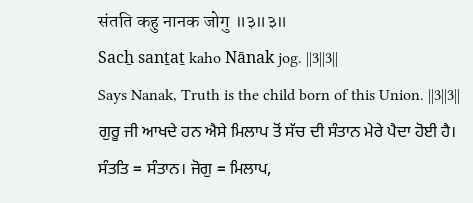संतति कहु नानक जोगु ॥३॥३॥
Sacẖ sanṯaṯ kaho Nānak jog. ||3||3||
Says Nanak, Truth is the child born of this Union. ||3||3||
ਗੁਰੂ ਜੀ ਆਖਦੇ ਹਨ ਐਸੇ ਮਿਲਾਪ ਤੋਂ ਸੱਚ ਦੀ ਸੰਤਾਨ ਮੇਰੇ ਪੈਦਾ ਹੋਈ ਹੈ।
ਸੰਤਤਿ = ਸੰਤਾਨ। ਜੋਗੁ = ਮਿਲਾਪ,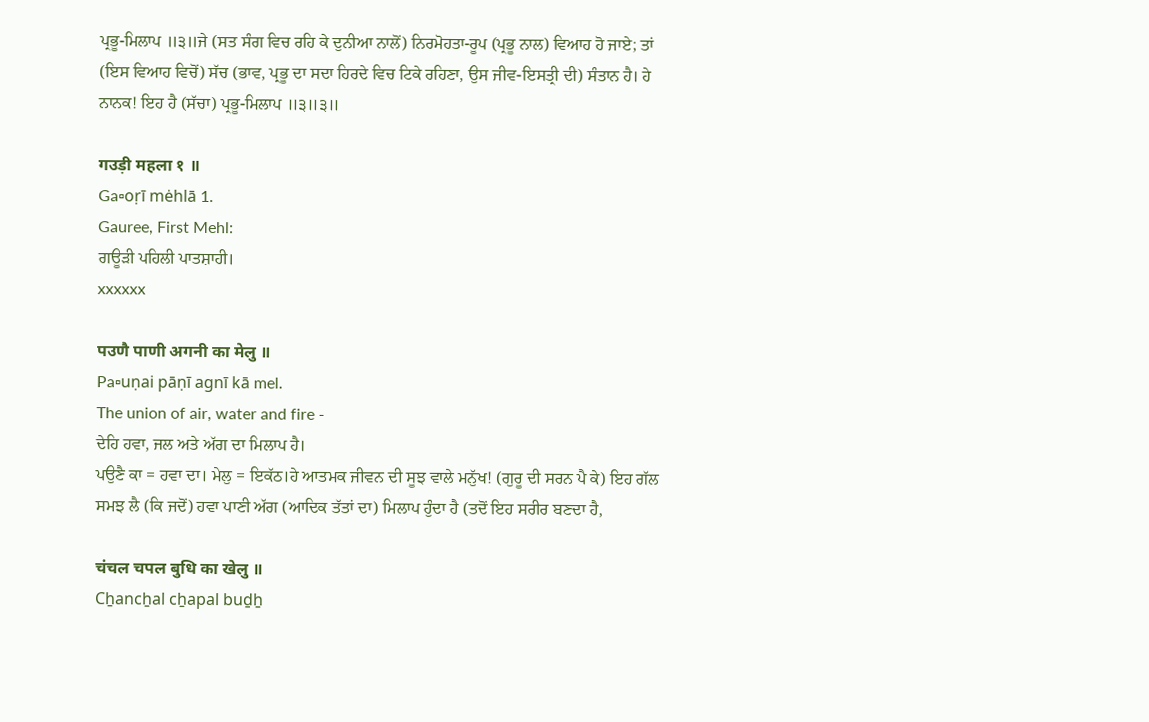ਪ੍ਰਭੂ-ਮਿਲਾਪ ॥੩॥ਜੇ (ਸਤ ਸੰਗ ਵਿਚ ਰਹਿ ਕੇ ਦੁਨੀਆ ਨਾਲੋਂ) ਨਿਰਮੋਹਤਾ-ਰੂਪ (ਪ੍ਰਭੂ ਨਾਲ) ਵਿਆਹ ਹੋ ਜਾਏ; ਤਾਂ (ਇਸ ਵਿਆਹ ਵਿਚੋਂ) ਸੱਚ (ਭਾਵ, ਪ੍ਰਭੂ ਦਾ ਸਦਾ ਹਿਰਦੇ ਵਿਚ ਟਿਕੇ ਰਹਿਣਾ, ਉਸ ਜੀਵ-ਇਸਤ੍ਰੀ ਦੀ) ਸੰਤਾਨ ਹੈ। ਹੇ ਨਾਨਕ! ਇਹ ਹੈ (ਸੱਚਾ) ਪ੍ਰਭੂ-ਮਿਲਾਪ ॥੩॥੩॥

गउड़ी महला १ ॥
Ga▫oṛī mėhlā 1.
Gauree, First Mehl:
ਗਊੜੀ ਪਹਿਲੀ ਪਾਤਸ਼ਾਹੀ।
xxxxxx

पउणै पाणी अगनी का मेलु ॥
Pa▫uṇai pāṇī agnī kā mel.
The union of air, water and fire -
ਦੇਹਿ ਹਵਾ, ਜਲ ਅਤੇ ਅੱਗ ਦਾ ਮਿਲਾਪ ਹੈ।
ਪਉਣੈ ਕਾ = ਹਵਾ ਦਾ। ਮੇਲੁ = ਇਕੱਠ।ਹੇ ਆਤਮਕ ਜੀਵਨ ਦੀ ਸੂਝ ਵਾਲੇ ਮਨੁੱਖ! (ਗੁਰੂ ਦੀ ਸਰਨ ਪੈ ਕੇ) ਇਹ ਗੱਲ ਸਮਝ ਲੈ (ਕਿ ਜਦੋਂ) ਹਵਾ ਪਾਣੀ ਅੱਗ (ਆਦਿਕ ਤੱਤਾਂ ਦਾ) ਮਿਲਾਪ ਹੁੰਦਾ ਹੈ (ਤਦੋਂ ਇਹ ਸਰੀਰ ਬਣਦਾ ਹੈ,

चंचल चपल बुधि का खेलु ॥
Cẖancẖal cẖapal buḏẖ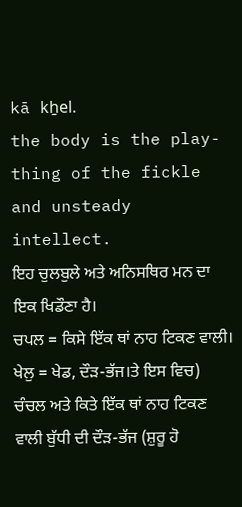kā kẖel.
the body is the play-thing of the fickle and unsteady intellect.
ਇਹ ਚੁਲਬੁਲੇ ਅਤੇ ਅਨਿਸਥਿਰ ਮਨ ਦਾ ਇਕ ਖਿਡੌਣਾ ਹੈ।
ਚਪਲ = ਕਿਸੇ ਇੱਕ ਥਾਂ ਨਾਹ ਟਿਕਣ ਵਾਲੀ। ਖੇਲੁ = ਖੇਡ, ਦੌੜ-ਭੱਜ।ਤੇ ਇਸ ਵਿਚ) ਚੰਚਲ ਅਤੇ ਕਿਤੇ ਇੱਕ ਥਾਂ ਨਾਹ ਟਿਕਣ ਵਾਲੀ ਬੁੱਧੀ ਦੀ ਦੌੜ-ਭੱਜ (ਸ਼ੁਰੂ ਹੋ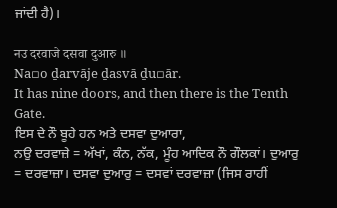ਜਾਂਦੀ ਹੈ)।

नउ दरवाजे दसवा दुआरु ॥
Na▫o ḏarvāje ḏasvā ḏu▫ār.
It has nine doors, and then there is the Tenth Gate.
ਇਸ ਦੇ ਨੌ ਬੂਹੇ ਹਨ ਅਤੇ ਦਸਵਾ ਦੁਆਰਾ,
ਨਉ ਦਰਵਾਜ਼ੇ = ਅੱਖਾਂ, ਕੰਨ, ਨੱਕ, ਮੂੰਹ ਆਦਿਕ ਨੌ ਗੌਲਕਾਂ। ਦੁਆਰੁ = ਦਰਵਾਜ਼ਾ। ਦਸਵਾ ਦੁਆਰੁ = ਦਸਵਾਂ ਦਰਵਾਜ਼ਾ (ਜਿਸ ਰਾਹੀਂ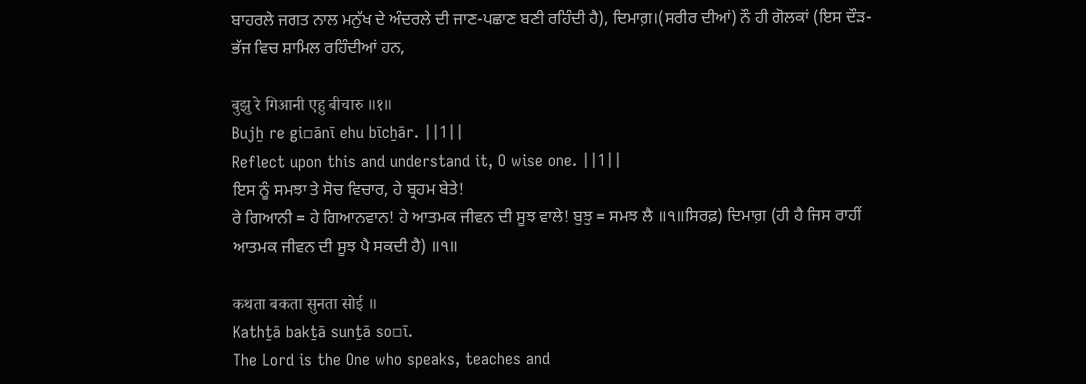ਬਾਹਰਲੇ ਜਗਤ ਨਾਲ ਮਨੁੱਖ ਦੇ ਅੰਦਰਲੇ ਦੀ ਜਾਣ-ਪਛਾਣ ਬਣੀ ਰਹਿੰਦੀ ਹੈ), ਦਿਮਾਗ਼।(ਸਰੀਰ ਦੀਆਂ) ਨੌ ਹੀ ਗੋਲਕਾਂ (ਇਸ ਦੌੜ-ਭੱਜ ਵਿਚ ਸ਼ਾਮਿਲ ਰਹਿੰਦੀਆਂ ਹਨ,

बुझु रे गिआनी एहु बीचारु ॥१॥
Bujẖ re gi▫ānī ehu bīcẖār. ||1||
Reflect upon this and understand it, O wise one. ||1||
ਇਸ ਨੂੰ ਸਮਝਾ ਤੇ ਸੋਚ ਵਿਚਾਰ, ਹੇ ਬ੍ਰਹਮ ਬੇਤੇ!
ਰੇ ਗਿਆਨੀ = ਹੇ ਗਿਆਨਵਾਨ! ਹੇ ਆਤਮਕ ਜੀਵਨ ਦੀ ਸੂਝ ਵਾਲੇ! ਬੁਝੁ = ਸਮਝ ਲੈ ॥੧॥ਸਿਰਫ਼) ਦਿਮਾਗ਼ (ਹੀ ਹੈ ਜਿਸ ਰਾਹੀਂ ਆਤਮਕ ਜੀਵਨ ਦੀ ਸੂਝ ਪੈ ਸਕਦੀ ਹੈ) ॥੧॥

कथता बकता सुनता सोई ॥
Kathṯā bakṯā sunṯā so▫ī.
The Lord is the One who speaks, teaches and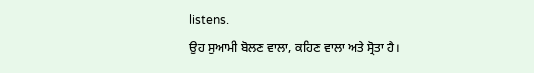listens.
ਉਹ ਸੁਆਮੀ ਬੋਲਣ ਵਾਲਾ, ਕਹਿਣ ਵਾਲਾ ਅਤੇ ਸ੍ਰੋਤਾ ਹੈ।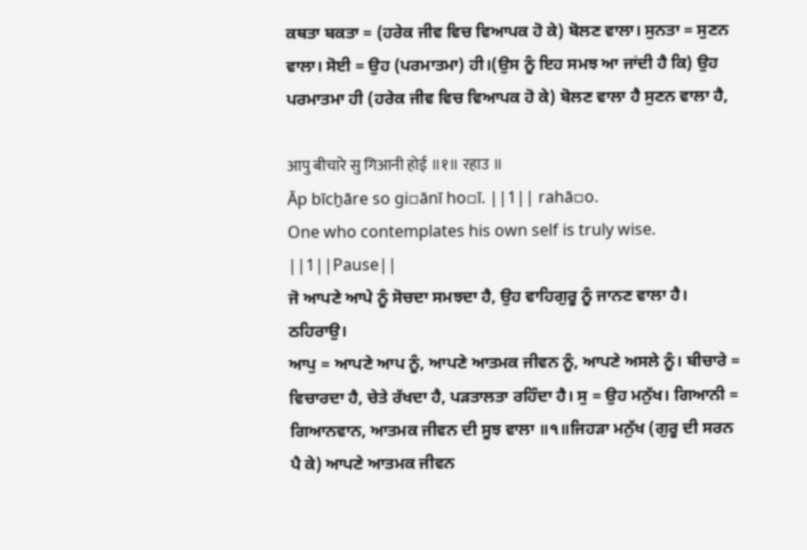ਕਥਤਾ ਬਕਤਾ = (ਹਰੇਕ ਜੀਵ ਵਿਚ ਵਿਆਪਕ ਹੋ ਕੇ) ਬੋਲਣ ਵਾਲਾ। ਸੁਨਤਾ = ਸੁਣਨ ਵਾਲਾ। ਸੋਈ = ਉਹ (ਪਰਮਾਤਮਾ) ਹੀ।(ਉਸ ਨੂੰ ਇਹ ਸਮਝ ਆ ਜਾਂਦੀ ਹੈ ਕਿ) ਉਹ ਪਰਮਾਤਮਾ ਹੀ (ਹਰੇਕ ਜੀਵ ਵਿਚ ਵਿਆਪਕ ਹੋ ਕੇ) ਬੋਲਣ ਵਾਲਾ ਹੈ ਸੁਣਨ ਵਾਲਾ ਹੈ,

आपु बीचारे सु गिआनी होई ॥१॥ रहाउ ॥
Āp bīcẖāre so gi▫ānī ho▫ī. ||1|| rahā▫o.
One who contemplates his own self is truly wise. ||1||Pause||
ਜੋ ਆਪਣੇ ਆਪੇ ਨੂੰ ਸੋਚਦਾ ਸਮਝਦਾ ਹੈ, ਉਹ ਵਾਹਿਗੁਰੂ ਨੂੰ ਜਾਨਣ ਵਾਲਾ ਹੈ। ਠਹਿਰਾਉ।
ਆਪੁ = ਆਪਣੇ ਆਪ ਨੂੰ, ਆਪਣੇ ਆਤਮਕ ਜੀਵਨ ਨੂੰ, ਆਪਣੇ ਅਸਲੇ ਨੂੰ। ਬੀਚਾਰੇ = ਵਿਚਾਰਦਾ ਹੈ, ਚੇਤੇ ਰੱਖਦਾ ਹੈ, ਪੜਤਾਲਤਾ ਰਹਿੰਦਾ ਹੈ। ਸੁ = ਉਹ ਮਨੁੱਖ। ਗਿਆਨੀ = ਗਿਆਨਵਾਨ, ਆਤਮਕ ਜੀਵਨ ਦੀ ਸੂਝ ਵਾਲਾ ॥੧॥ਜਿਹੜਾ ਮਨੁੱਖ (ਗੁਰੂ ਦੀ ਸਰਨ ਪੈ ਕੇ) ਆਪਣੇ ਆਤਮਕ ਜੀਵਨ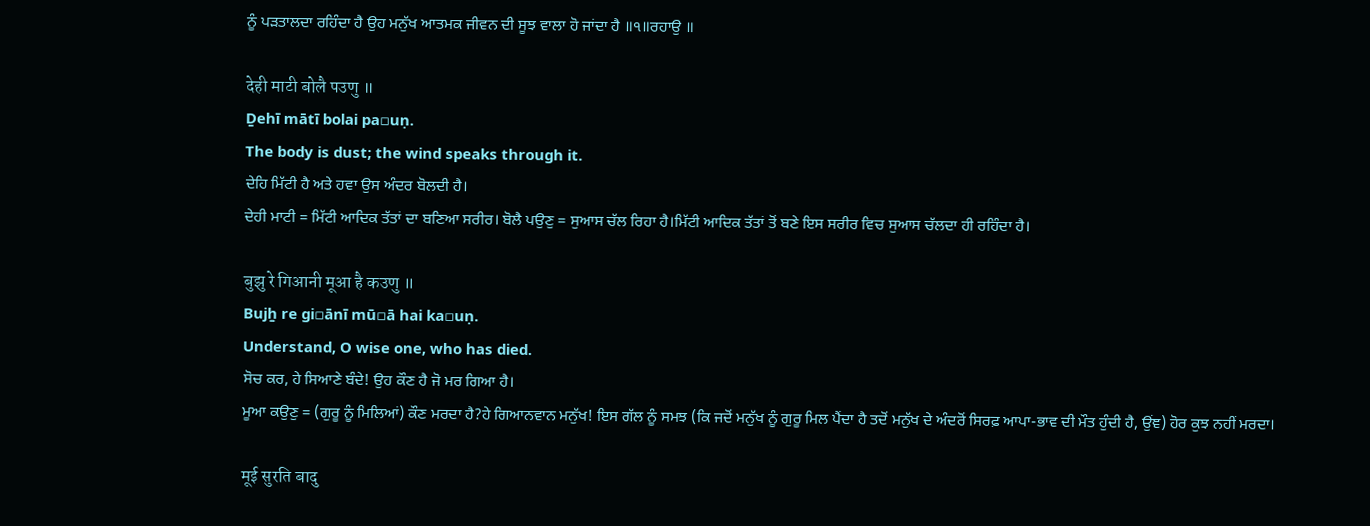ਨੂੰ ਪੜਤਾਲਦਾ ਰਹਿੰਦਾ ਹੈ ਉਹ ਮਨੁੱਖ ਆਤਮਕ ਜੀਵਨ ਦੀ ਸੂਝ ਵਾਲਾ ਹੋ ਜਾਂਦਾ ਹੈ ॥੧॥ਰਹਾਉ ॥

देही माटी बोलै पउणु ॥
Ḏehī mātī bolai pa▫uṇ.
The body is dust; the wind speaks through it.
ਦੇਹਿ ਮਿੱਟੀ ਹੈ ਅਤੇ ਹਵਾ ਉਸ ਅੰਦਰ ਬੋਲਦੀ ਹੈ।
ਦੇਹੀ ਮਾਟੀ = ਮਿੱਟੀ ਆਦਿਕ ਤੱਤਾਂ ਦਾ ਬਣਿਆ ਸਰੀਰ। ਬੋਲੈ ਪਉਣੁ = ਸੁਆਸ ਚੱਲ ਰਿਹਾ ਹੈ।ਮਿੱਟੀ ਆਦਿਕ ਤੱਤਾਂ ਤੋਂ ਬਣੇ ਇਸ ਸਰੀਰ ਵਿਚ ਸੁਆਸ ਚੱਲਦਾ ਹੀ ਰਹਿੰਦਾ ਹੈ।

बुझु रे गिआनी मूआ है कउणु ॥
Bujẖ re gi▫ānī mū▫ā hai ka▫uṇ.
Understand, O wise one, who has died.
ਸੋਚ ਕਰ, ਹੇ ਸਿਆਣੇ ਬੰਦੇ! ਉਹ ਕੌਣ ਹੈ ਜੋ ਮਰ ਗਿਆ ਹੈ।
ਮੂਆ ਕਉਣੁ = (ਗੁਰੂ ਨੂੰ ਮਿਲਿਆਂ) ਕੌਣ ਮਰਦਾ ਹੈ?ਹੇ ਗਿਆਨਵਾਨ ਮਨੁੱਖ! ਇਸ ਗੱਲ ਨੂੰ ਸਮਝ (ਕਿ ਜਦੋਂ ਮਨੁੱਖ ਨੂੰ ਗੁਰੂ ਮਿਲ ਪੈਂਦਾ ਹੈ ਤਦੋਂ ਮਨੁੱਖ ਦੇ ਅੰਦਰੋਂ ਸਿਰਫ਼ ਆਪਾ-ਭਾਵ ਦੀ ਮੌਤ ਹੁੰਦੀ ਹੈ, ਉਂਞ) ਹੋਰ ਕੁਝ ਨਹੀਂ ਮਰਦਾ।

मूई सुरति बादु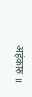अहंकारु ॥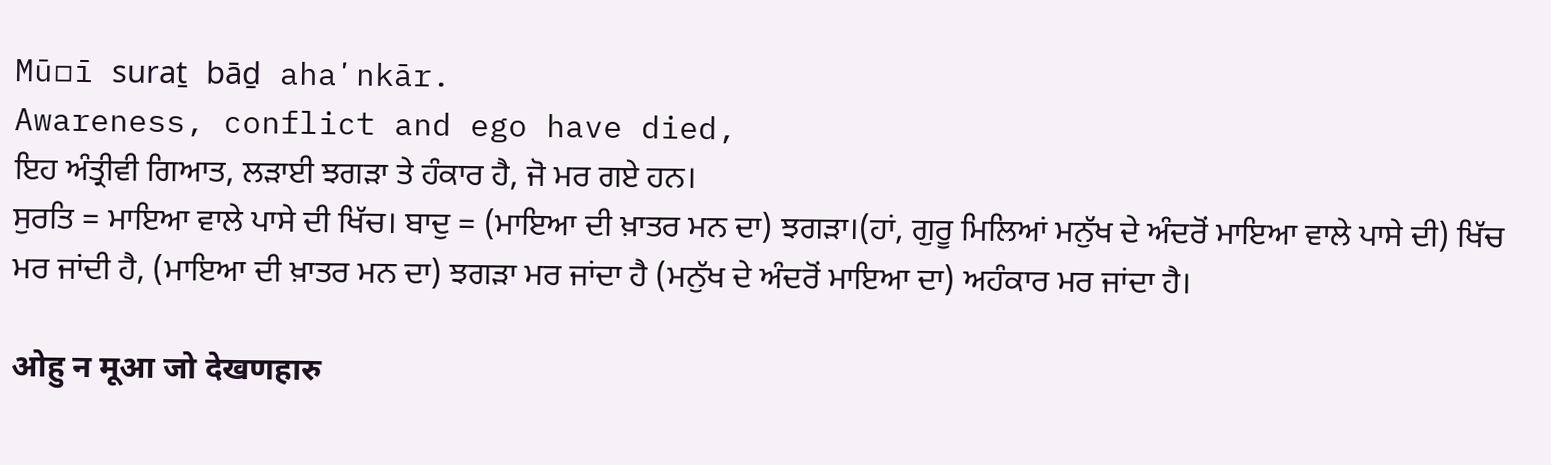Mū▫ī suraṯ bāḏ ahaʼnkār.
Awareness, conflict and ego have died,
ਇਹ ਅੰਤ੍ਰੀਵੀ ਗਿਆਤ, ਲੜਾਈ ਝਗੜਾ ਤੇ ਹੰਕਾਰ ਹੈ, ਜੋ ਮਰ ਗਏ ਹਨ।
ਸੁਰਤਿ = ਮਾਇਆ ਵਾਲੇ ਪਾਸੇ ਦੀ ਖਿੱਚ। ਬਾਦੁ = (ਮਾਇਆ ਦੀ ਖ਼ਾਤਰ ਮਨ ਦਾ) ਝਗੜਾ।(ਹਾਂ, ਗੁਰੂ ਮਿਲਿਆਂ ਮਨੁੱਖ ਦੇ ਅੰਦਰੋਂ ਮਾਇਆ ਵਾਲੇ ਪਾਸੇ ਦੀ) ਖਿੱਚ ਮਰ ਜਾਂਦੀ ਹੈ, (ਮਾਇਆ ਦੀ ਖ਼ਾਤਰ ਮਨ ਦਾ) ਝਗੜਾ ਮਰ ਜਾਂਦਾ ਹੈ (ਮਨੁੱਖ ਦੇ ਅੰਦਰੋਂ ਮਾਇਆ ਦਾ) ਅਹੰਕਾਰ ਮਰ ਜਾਂਦਾ ਹੈ।

ओहु न मूआ जो देखणहारु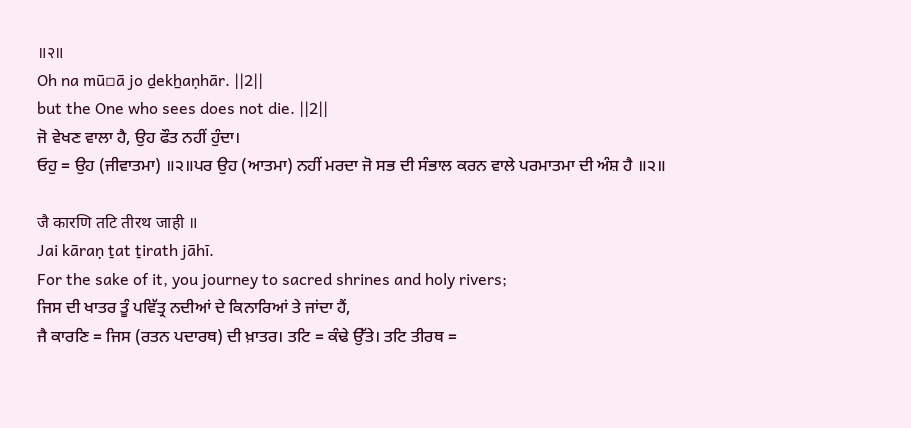॥२॥
Oh na mū▫ā jo ḏekẖaṇhār. ||2||
but the One who sees does not die. ||2||
ਜੋ ਵੇਖਣ ਵਾਲਾ ਹੈ, ਉਹ ਫੌਤ ਨਹੀਂ ਹੁੰਦਾ।
ਓਹੁ = ਉਹ (ਜੀਵਾਤਮਾ) ॥੨॥ਪਰ ਉਹ (ਆਤਮਾ) ਨਹੀਂ ਮਰਦਾ ਜੋ ਸਭ ਦੀ ਸੰਭਾਲ ਕਰਨ ਵਾਲੇ ਪਰਮਾਤਮਾ ਦੀ ਅੰਸ਼ ਹੈ ॥੨॥

जै कारणि तटि तीरथ जाही ॥
Jai kāraṇ ṯat ṯirath jāhī.
For the sake of it, you journey to sacred shrines and holy rivers;
ਜਿਸ ਦੀ ਖਾਤਰ ਤੂੰ ਪਵਿੱਤ੍ਰ ਨਦੀਆਂ ਦੇ ਕਿਨਾਰਿਆਂ ਤੇ ਜਾਂਦਾ ਹੈਂ,
ਜੈ ਕਾਰਣਿ = ਜਿਸ (ਰਤਨ ਪਦਾਰਥ) ਦੀ ਖ਼ਾਤਰ। ਤਟਿ = ਕੰਢੇ ਉੱਤੇ। ਤਟਿ ਤੀਰਥ =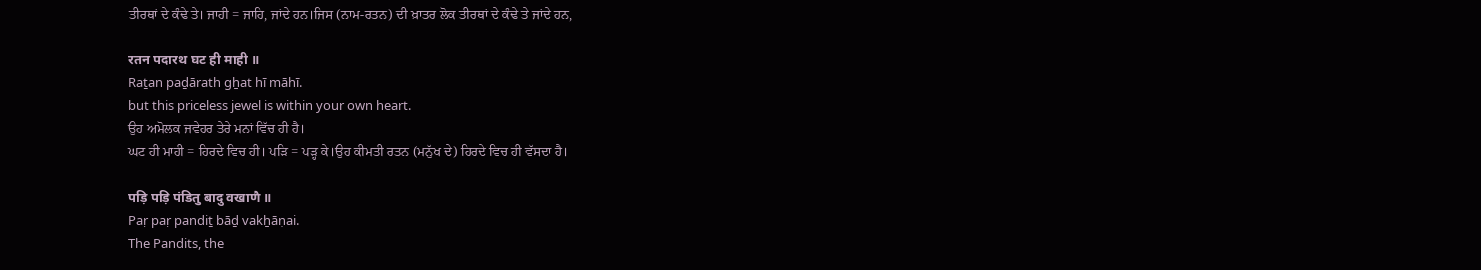ਤੀਰਥਾਂ ਦੇ ਕੰਢੇ ਤੇ। ਜਾਹੀ = ਜਾਹਿ, ਜਾਂਦੇ ਹਨ।ਜਿਸ (ਨਾਮ-ਰਤਨ) ਦੀ ਖ਼ਾਤਰ ਲੋਕ ਤੀਰਥਾਂ ਦੇ ਕੰਢੇ ਤੇ ਜਾਂਦੇ ਹਨ,

रतन पदारथ घट ही माही ॥
Raṯan paḏārath gẖat hī māhī.
but this priceless jewel is within your own heart.
ਉਹ ਅਮੋਲਕ ਜਵੇਹਰ ਤੇਰੇ ਮਨਾਂ ਵਿੱਚ ਹੀ ਹੈ।
ਘਟ ਹੀ ਮਾਹੀ = ਹਿਰਦੇ ਵਿਚ ਹੀ। ਪੜਿ = ਪੜ੍ਹ ਕੇ।ਉਹ ਕੀਮਤੀ ਰਤਨ (ਮਨੁੱਖ ਦੇ) ਹਿਰਦੇ ਵਿਚ ਹੀ ਵੱਸਦਾ ਹੈ।

पड़ि पड़ि पंडितु बादु वखाणै ॥
Paṛ paṛ pandiṯ bāḏ vakẖāṇai.
The Pandits, the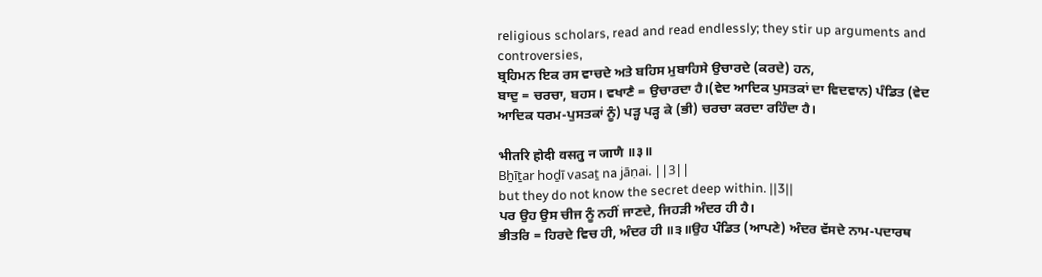religious scholars, read and read endlessly; they stir up arguments and controversies,
ਬ੍ਰਹਿਮਨ ਇਕ ਰਸ ਵਾਚਦੇ ਅਤੇ ਬਹਿਸ ਮੁਬਾਹਿਸੇ ਉਚਾਰਦੇ (ਕਰਦੇ) ਹਨ,
ਬਾਦੁ = ਚਰਚਾ, ਬਹਸ। ਵਖਾਣੈ = ਉਚਾਰਦਾ ਹੈ।(ਵੇਦ ਆਦਿਕ ਪੁਸਤਕਾਂ ਦਾ ਵਿਦਵਾਨ) ਪੰਡਿਤ (ਵੇਦ ਆਦਿਕ ਧਰਮ-ਪੁਸਤਕਾਂ ਨੂੰ) ਪੜ੍ਹ ਪੜ੍ਹ ਕੇ (ਭੀ) ਚਰਚਾ ਕਰਦਾ ਰਹਿੰਦਾ ਹੈ।

भीतरि होदी वसतु न जाणै ॥३॥
Bẖīṯar hoḏī vasaṯ na jāṇai. ||3||
but they do not know the secret deep within. ||3||
ਪਰ ਉਹ ਉਸ ਚੀਜ ਨੂੰ ਨਹੀਂ ਜਾਣਦੇ, ਜਿਹੜੀ ਅੰਦਰ ਹੀ ਹੈ।
ਭੀਤਰਿ = ਹਿਰਦੇ ਵਿਚ ਹੀ, ਅੰਦਰ ਹੀ ॥੩॥ਉਹ ਪੰਡਿਤ (ਆਪਣੇ) ਅੰਦਰ ਵੱਸਦੇ ਨਾਮ-ਪਦਾਰਥ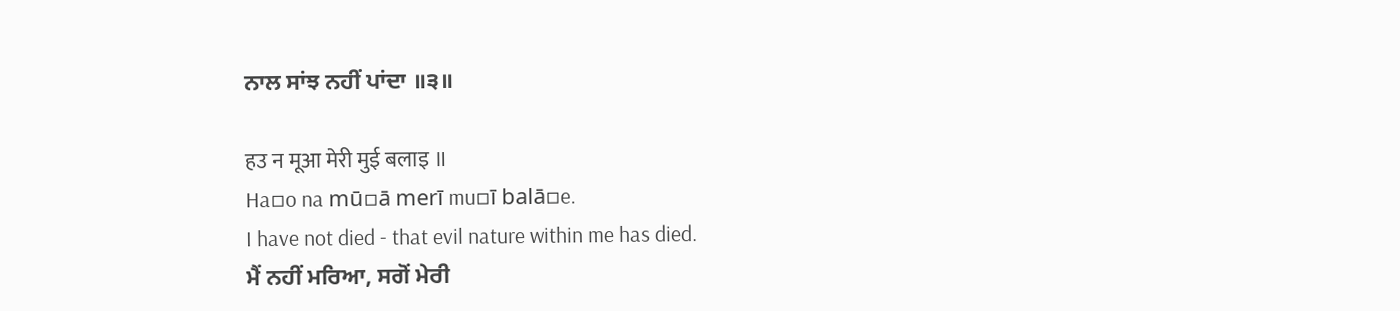ਨਾਲ ਸਾਂਝ ਨਹੀਂ ਪਾਂਦਾ ॥੩॥

हउ न मूआ मेरी मुई बलाइ ॥
Ha▫o na mū▫ā merī mu▫ī balā▫e.
I have not died - that evil nature within me has died.
ਮੈਂ ਨਹੀਂ ਮਰਿਆ, ਸਗੋਂ ਮੇਰੀ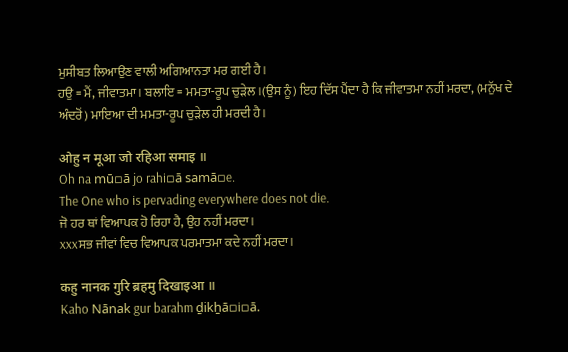ਮੁਸੀਬਤ ਲਿਆਉਣ ਵਾਲੀ ਅਗਿਆਨਤਾ ਮਰ ਗਈ ਹੈ।
ਹਉ = ਮੈਂ, ਜੀਵਾਤਮਾ। ਬਲਾਇ = ਮਮਤਾ-ਰੂਪ ਚੁੜੇਲ।(ਉਸ ਨੂੰ) ਇਹ ਦਿੱਸ ਪੈਂਦਾ ਹੈ ਕਿ ਜੀਵਾਤਮਾ ਨਹੀਂ ਮਰਦਾ, (ਮਨੁੱਖ ਦੇ ਅੰਦਰੋਂ) ਮਾਇਆ ਦੀ ਮਮਤਾ-ਰੂਪ ਚੁੜੇਲ ਹੀ ਮਰਦੀ ਹੈ।

ओहु न मूआ जो रहिआ समाइ ॥
Oh na mū▫ā jo rahi▫ā samā▫e.
The One who is pervading everywhere does not die.
ਜੋ ਹਰ ਥਾਂ ਵਿਆਪਕ ਹੋ ਰਿਹਾ ਹੈ, ਉਹ ਨਹੀਂ ਮਰਦਾ।
xxxਸਭ ਜੀਵਾਂ ਵਿਚ ਵਿਆਪਕ ਪਰਮਾਤਮਾ ਕਦੇ ਨਹੀਂ ਮਰਦਾ।

कहु नानक गुरि ब्रहमु दिखाइआ ॥
Kaho Nānak gur barahm ḏikẖā▫i▫ā.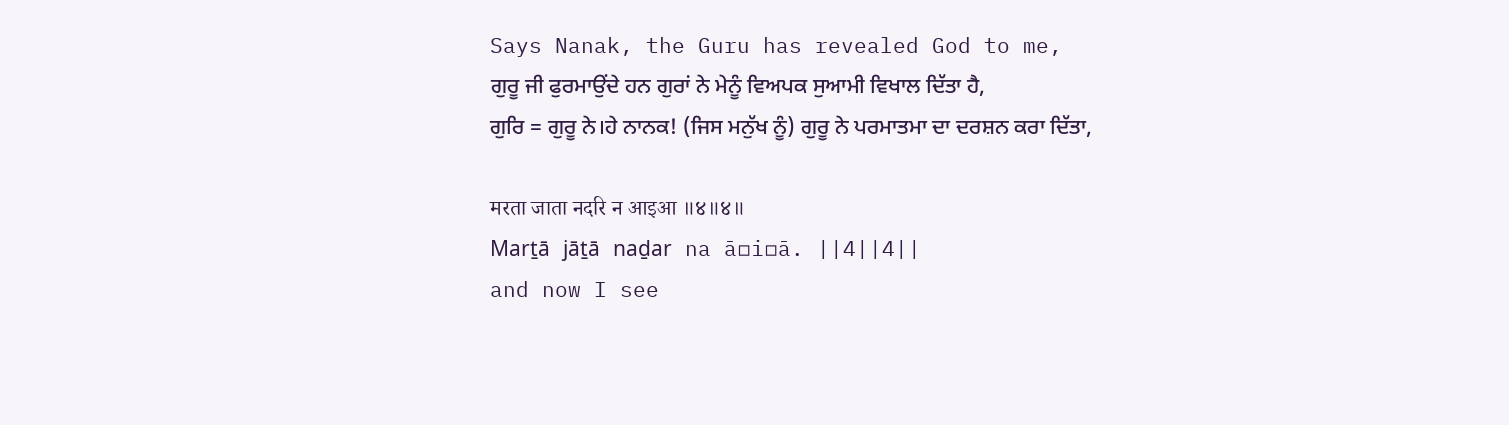Says Nanak, the Guru has revealed God to me,
ਗੁਰੂ ਜੀ ਫੁਰਮਾਉਂਦੇ ਹਨ ਗੁਰਾਂ ਨੇ ਮੇਨੂੰ ਵਿਅਪਕ ਸੁਆਮੀ ਵਿਖਾਲ ਦਿੱਤਾ ਹੈ,
ਗੁਰਿ = ਗੁਰੂ ਨੇ।ਹੇ ਨਾਨਕ! (ਜਿਸ ਮਨੁੱਖ ਨੂੰ) ਗੁਰੂ ਨੇ ਪਰਮਾਤਮਾ ਦਾ ਦਰਸ਼ਨ ਕਰਾ ਦਿੱਤਾ,

मरता जाता नदरि न आइआ ॥४॥४॥
Marṯā jāṯā naḏar na ā▫i▫ā. ||4||4||
and now I see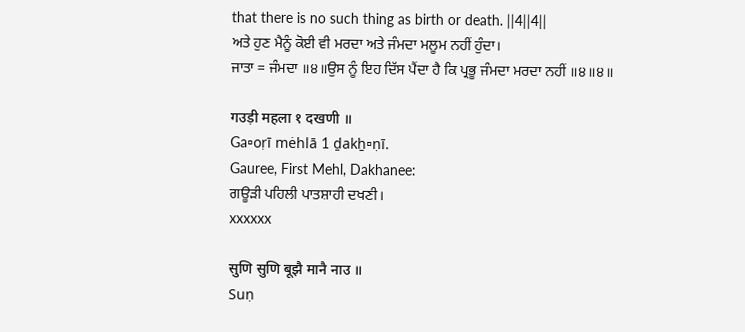that there is no such thing as birth or death. ||4||4||
ਅਤੇ ਹੁਣ ਮੈਨੂੰ ਕੋਈ ਵੀ ਮਰਦਾ ਅਤੇ ਜੰਮਦਾ ਮਲੂਮ ਨਹੀਂ ਹੁੰਦਾ।
ਜਾਤਾ = ਜੰਮਦਾ ॥੪॥ਉਸ ਨੂੰ ਇਹ ਦਿੱਸ ਪੈਂਦਾ ਹੈ ਕਿ ਪ੍ਰਭੂ ਜੰਮਦਾ ਮਰਦਾ ਨਹੀਂ ॥੪॥੪॥

गउड़ी महला १ दखणी ॥
Ga▫oṛī mėhlā 1 ḏakẖ▫ṇī.
Gauree, First Mehl, Dakhanee:
ਗਊੜੀ ਪਹਿਲੀ ਪਾਤਸ਼ਾਹੀ ਦਖਣੀ।
xxxxxx

सुणि सुणि बूझै मानै नाउ ॥
Suṇ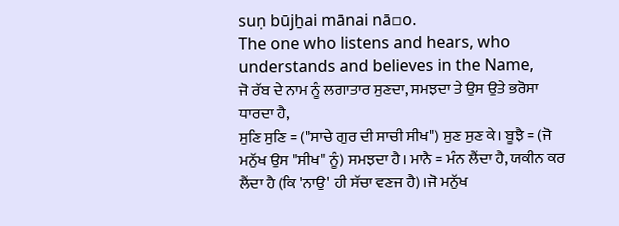suṇ būjẖai mānai nā▫o.
The one who listens and hears, who understands and believes in the Name,
ਜੋ ਰੱਬ ਦੇ ਨਾਮ ਨੂੰ ਲਗਾਤਾਰ ਸੁਣਦਾ, ਸਮਝਦਾ ਤੇ ਉਸ ਉਤੇ ਭਰੋਸਾ ਧਾਰਦਾ ਹੈ,
ਸੁਣਿ ਸੁਣਿ = ("ਸਾਚੇ ਗੁਰ ਦੀ ਸਾਚੀ ਸੀਖ") ਸੁਣ ਸੁਣ ਕੇ। ਬੂਝੈ = (ਜੋ ਮਨੁੱਖ ਉਸ "ਸੀਖ" ਨੂੰ) ਸਮਝਦਾ ਹੈ। ਮਾਨੈ = ਮੰਨ ਲੈਂਦਾ ਹੈ, ਯਕੀਨ ਕਰ ਲੈਂਦਾ ਹੈ (ਕਿ 'ਨਾਉ' ਹੀ ਸੱਚਾ ਵਣਜ ਹੈ)।ਜੋ ਮਨੁੱਖ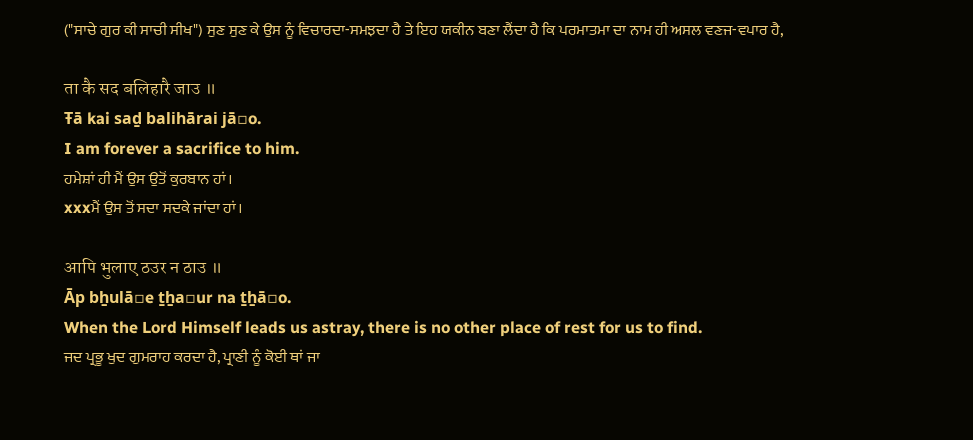("ਸਾਚੇ ਗੁਰ ਕੀ ਸਾਚੀ ਸੀਖ") ਸੁਣ ਸੁਣ ਕੇ ਉਸ ਨੂੰ ਵਿਚਾਰਦਾ-ਸਮਝਦਾ ਹੈ ਤੇ ਇਹ ਯਕੀਨ ਬਣਾ ਲੈਂਦਾ ਹੈ ਕਿ ਪਰਮਾਤਮਾ ਦਾ ਨਾਮ ਹੀ ਅਸਲ ਵਣਜ-ਵਪਾਰ ਹੈ,

ता कै सद बलिहारै जाउ ॥
Ŧā kai saḏ balihārai jā▫o.
I am forever a sacrifice to him.
ਹਮੇਸ਼ਾਂ ਹੀ ਮੈਂ ਉਸ ਉਤੋਂ ਕੁਰਬਾਨ ਹਾਂ।
xxxਮੈਂ ਉਸ ਤੋਂ ਸਦਾ ਸਦਕੇ ਜਾਂਦਾ ਹਾਂ।

आपि भुलाए ठउर न ठाउ ॥
Āp bẖulā▫e ṯẖa▫ur na ṯẖā▫o.
When the Lord Himself leads us astray, there is no other place of rest for us to find.
ਜਦ ਪ੍ਰਭੂ ਖੁਦ ਗੁਮਰਾਹ ਕਰਦਾ ਹੈ, ਪ੍ਰਾਣੀ ਨੂੰ ਕੋਈ ਥਾਂ ਜਾ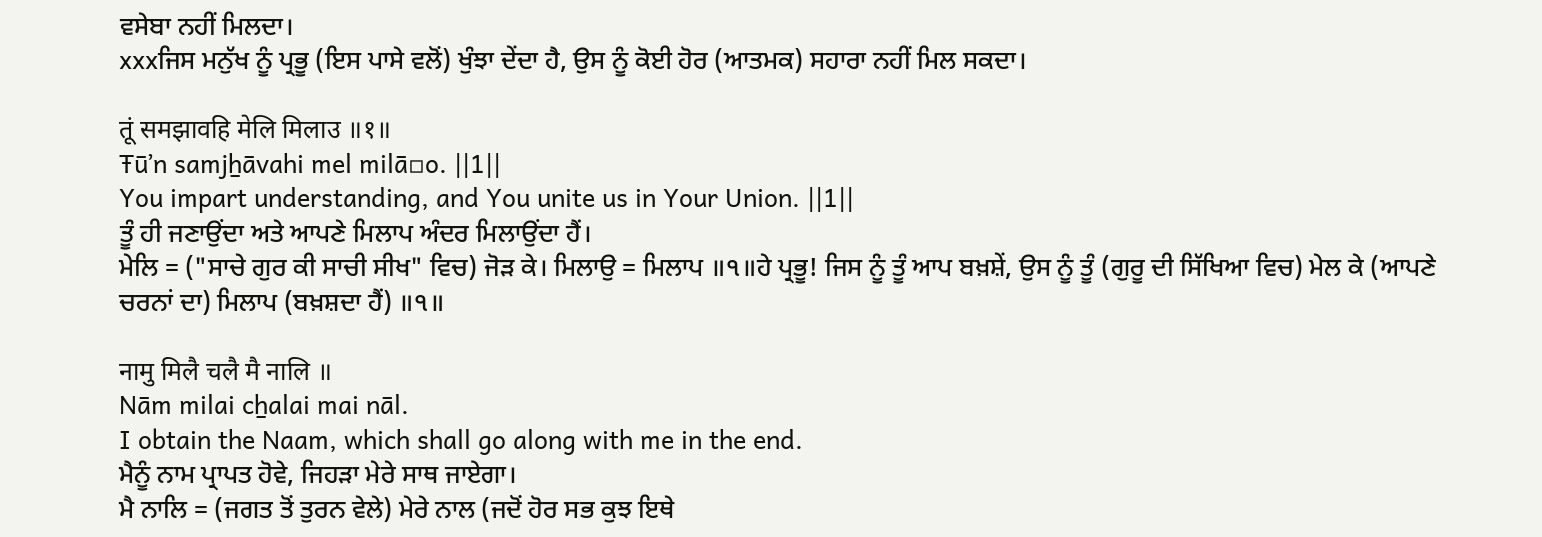ਵਸੇਬਾ ਨਹੀਂ ਮਿਲਦਾ।
xxxਜਿਸ ਮਨੁੱਖ ਨੂੰ ਪ੍ਰਭੂ (ਇਸ ਪਾਸੇ ਵਲੋਂ) ਖੁੰਝਾ ਦੇਂਦਾ ਹੈ, ਉਸ ਨੂੰ ਕੋਈ ਹੋਰ (ਆਤਮਕ) ਸਹਾਰਾ ਨਹੀਂ ਮਿਲ ਸਕਦਾ।

तूं समझावहि मेलि मिलाउ ॥१॥
Ŧūʼn samjẖāvahi mel milā▫o. ||1||
You impart understanding, and You unite us in Your Union. ||1||
ਤੂੰ ਹੀ ਜਣਾਉਂਦਾ ਅਤੇ ਆਪਣੇ ਮਿਲਾਪ ਅੰਦਰ ਮਿਲਾਉਂਦਾ ਹੈਂ।
ਮੇਲਿ = ("ਸਾਚੇ ਗੁਰ ਕੀ ਸਾਚੀ ਸੀਖ" ਵਿਚ) ਜੋੜ ਕੇ। ਮਿਲਾਉ = ਮਿਲਾਪ ॥੧॥ਹੇ ਪ੍ਰਭੂ! ਜਿਸ ਨੂੰ ਤੂੰ ਆਪ ਬਖ਼ਸ਼ੇਂ, ਉਸ ਨੂੰ ਤੂੰ (ਗੁਰੂ ਦੀ ਸਿੱਖਿਆ ਵਿਚ) ਮੇਲ ਕੇ (ਆਪਣੇ ਚਰਨਾਂ ਦਾ) ਮਿਲਾਪ (ਬਖ਼ਸ਼ਦਾ ਹੈਂ) ॥੧॥

नामु मिलै चलै मै नालि ॥
Nām milai cẖalai mai nāl.
I obtain the Naam, which shall go along with me in the end.
ਮੈਨੂੰ ਨਾਮ ਪ੍ਰਾਪਤ ਹੋਵੇ, ਜਿਹੜਾ ਮੇਰੇ ਸਾਥ ਜਾਏਗਾ।
ਮੈ ਨਾਲਿ = (ਜਗਤ ਤੋਂ ਤੁਰਨ ਵੇਲੇ) ਮੇਰੇ ਨਾਲ (ਜਦੋਂ ਹੋਰ ਸਭ ਕੁਝ ਇਥੇ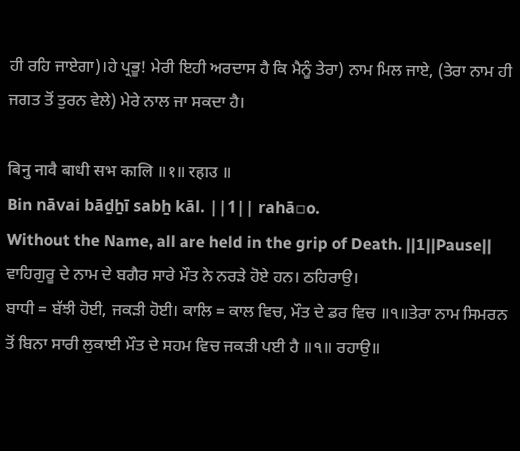ਹੀ ਰਹਿ ਜਾਏਗਾ)।ਹੇ ਪ੍ਰਭੂ! ਮੇਰੀ ਇਹੀ ਅਰਦਾਸ ਹੈ ਕਿ ਮੈਨੂੰ ਤੇਰਾ) ਨਾਮ ਮਿਲ ਜਾਏ, (ਤੇਰਾ ਨਾਮ ਹੀ ਜਗਤ ਤੋਂ ਤੁਰਨ ਵੇਲੇ) ਮੇਰੇ ਨਾਲ ਜਾ ਸਕਦਾ ਹੈ।

बिनु नावै बाधी सभ कालि ॥१॥ रहाउ ॥
Bin nāvai bāḏẖī sabẖ kāl. ||1|| rahā▫o.
Without the Name, all are held in the grip of Death. ||1||Pause||
ਵਾਹਿਗੁਰੂ ਦੇ ਨਾਮ ਦੇ ਬਗੈਰ ਸਾਰੇ ਮੌਤ ਨੇ ਨਰੜੇ ਹੋਏ ਹਨ। ਠਹਿਰਾਉ।
ਬਾਧੀ = ਬੱਝੀ ਹੋਈ, ਜਕੜੀ ਹੋਈ। ਕਾਲਿ = ਕਾਲ ਵਿਚ, ਮੌਤ ਦੇ ਡਰ ਵਿਚ ॥੧॥ਤੇਰਾ ਨਾਮ ਸਿਮਰਨ ਤੋਂ ਬਿਨਾ ਸਾਰੀ ਲੁਕਾਈ ਮੌਤ ਦੇ ਸਹਮ ਵਿਚ ਜਕੜੀ ਪਈ ਹੈ ॥੧॥ ਰਹਾਉ॥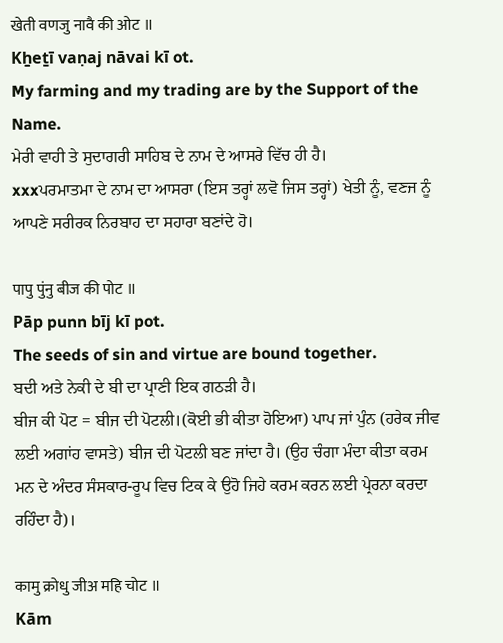खेती वणजु नावै की ओट ॥
Kẖeṯī vaṇaj nāvai kī ot.
My farming and my trading are by the Support of the Name.
ਮੇਰੀ ਵਾਹੀ ਤੇ ਸੁਦਾਗਰੀ ਸਾਹਿਬ ਦੇ ਨਾਮ ਦੇ ਆਸਰੇ ਵਿੱਚ ਹੀ ਹੈ।
xxxਪਰਮਾਤਮਾ ਦੇ ਨਾਮ ਦਾ ਆਸਰਾ (ਇਸ ਤਰ੍ਹਾਂ ਲਵੋ ਜਿਸ ਤਰ੍ਹਾਂ) ਖੇਤੀ ਨੂੰ, ਵਣਜ ਨੂੰ ਆਪਣੇ ਸਰੀਰਕ ਨਿਰਬਾਹ ਦਾ ਸਹਾਰਾ ਬਣਾਂਦੇ ਹੋ।

पापु पुंनु बीज की पोट ॥
Pāp punn bīj kī pot.
The seeds of sin and virtue are bound together.
ਬਦੀ ਅਤੇ ਨੇਕੀ ਦੇ ਬੀ ਦਾ ਪ੍ਰਾਣੀ ਇਕ ਗਠੜੀ ਹੈ।
ਬੀਜ ਕੀ ਪੋਟ = ਬੀਜ ਦੀ ਪੋਟਲੀ।(ਕੋਈ ਭੀ ਕੀਤਾ ਹੋਇਆ) ਪਾਪ ਜਾਂ ਪੁੰਨ (ਹਰੇਕ ਜੀਵ ਲਈ ਅਗਾਂਹ ਵਾਸਤੇ) ਬੀਜ ਦੀ ਪੋਟਲੀ ਬਣ ਜਾਂਦਾ ਹੈ। (ਉਹ ਚੰਗਾ ਮੰਦਾ ਕੀਤਾ ਕਰਮ ਮਨ ਦੇ ਅੰਦਰ ਸੰਸਕਾਰ-ਰੂਪ ਵਿਚ ਟਿਕ ਕੇ ਉਹੋ ਜਿਹੇ ਕਰਮ ਕਰਨ ਲਈ ਪ੍ਰੇਰਨਾ ਕਰਦਾ ਰਹਿੰਦਾ ਹੈ)।

कामु क्रोधु जीअ महि चोट ॥
Kām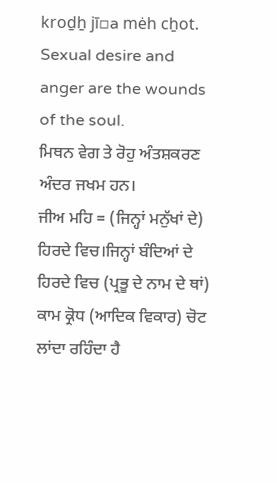kroḏẖ jī▫a mėh cẖot.
Sexual desire and anger are the wounds of the soul.
ਮਿਥਨ ਵੇਗ ਤੇ ਰੋਹੁ ਅੰਤਸ਼ਕਰਣ ਅੰਦਰ ਜਖਮ ਹਨ।
ਜੀਅ ਮਹਿ = (ਜਿਨ੍ਹਾਂ ਮਨੁੱਖਾਂ ਦੇ) ਹਿਰਦੇ ਵਿਚ।ਜਿਨ੍ਹਾਂ ਬੰਦਿਆਂ ਦੇ ਹਿਰਦੇ ਵਿਚ (ਪ੍ਰਭੂ ਦੇ ਨਾਮ ਦੇ ਥਾਂ) ਕਾਮ ਕ੍ਰੋਧ (ਆਦਿਕ ਵਿਕਾਰ) ਚੋਟ ਲਾਂਦਾ ਰਹਿੰਦਾ ਹੈ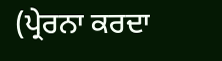(ਪ੍ਰੇਰਨਾ ਕਰਦਾ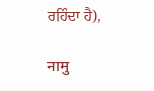ਰਹਿੰਦਾ ਹੈ),

नामु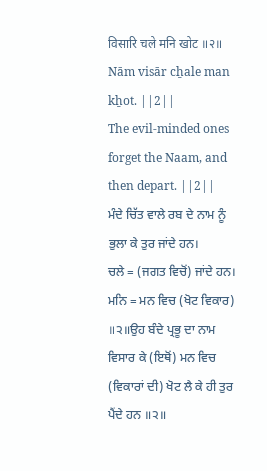विसारि चले मनि खोट ॥२॥
Nām visār cẖale man kẖot. ||2||
The evil-minded ones forget the Naam, and then depart. ||2||
ਮੰਦੇ ਚਿੱਤ ਵਾਲੇ ਰਬ ਦੇ ਨਾਮ ਨੂੰ ਭੁਲਾ ਕੇ ਤੁਰ ਜਾਂਦੇ ਹਨ।
ਚਲੇ = (ਜਗਤ ਵਿਚੋਂ) ਜਾਂਦੇ ਹਨ। ਮਨਿ = ਮਨ ਵਿਚ (ਖੋਟ ਵਿਕਾਰ) ॥੨॥ਉਹ ਬੰਦੇ ਪ੍ਰਭੂ ਦਾ ਨਾਮ ਵਿਸਾਰ ਕੇ (ਇਥੋਂ) ਮਨ ਵਿਚ (ਵਿਕਾਰਾਂ ਦੀ) ਖੋਟ ਲੈ ਕੇ ਹੀ ਤੁਰ ਪੈਂਦੇ ਹਨ ॥੨॥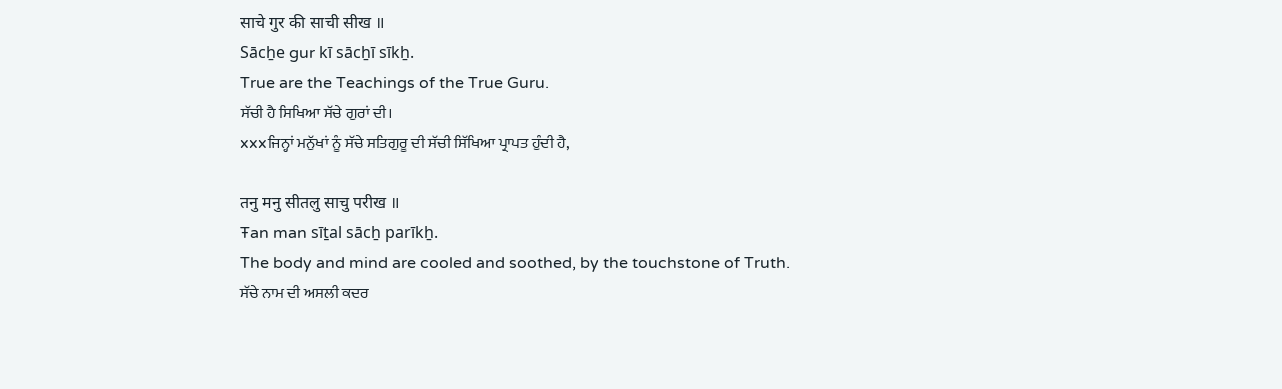साचे गुर की साची सीख ॥
Sācẖe gur kī sācẖī sīkẖ.
True are the Teachings of the True Guru.
ਸੱਚੀ ਹੈ ਸਿਖਿਆ ਸੱਚੇ ਗੁਰਾਂ ਦੀ।
xxxਜਿਨ੍ਹਾਂ ਮਨੁੱਖਾਂ ਨੂੰ ਸੱਚੇ ਸਤਿਗੁਰੂ ਦੀ ਸੱਚੀ ਸਿੱਖਿਆ ਪ੍ਰਾਪਤ ਹੁੰਦੀ ਹੈ,

तनु मनु सीतलु साचु परीख ॥
Ŧan man sīṯal sācẖ parīkẖ.
The body and mind are cooled and soothed, by the touchstone of Truth.
ਸੱਚੇ ਨਾਮ ਦੀ ਅਸਲੀ ਕਦਰ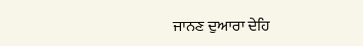ਜਾਨਣ ਦੁਆਰਾ ਦੇਹਿ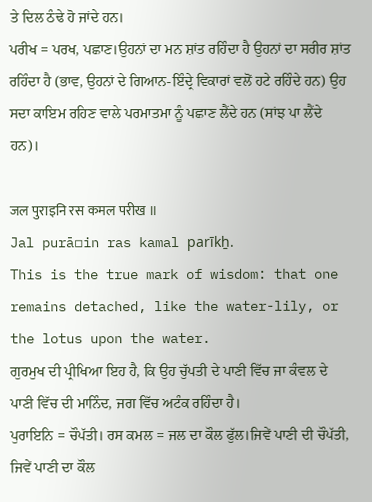ਤੇ ਦਿਲ ਠੰਢੇ ਹੋ ਜਾਂਦੇ ਹਨ।
ਪਰੀਖ = ਪਰਖ, ਪਛਾਣ।ਉਹਨਾਂ ਦਾ ਮਨ ਸ਼ਾਂਤ ਰਹਿੰਦਾ ਹੈ ਉਹਨਾਂ ਦਾ ਸਰੀਰ ਸ਼ਾਂਤ ਰਹਿੰਦਾ ਹੈ (ਭਾਵ, ਉਹਨਾਂ ਦੇ ਗਿਆਨ-ਇੰਦ੍ਰੇ ਵਿਕਾਰਾਂ ਵਲੋਂ ਹਟੇ ਰਹਿੰਦੇ ਹਨ) ਉਹ ਸਦਾ ਕਾਇਮ ਰਹਿਣ ਵਾਲੇ ਪਰਮਾਤਮਾ ਨੂੰ ਪਛਾਣ ਲੈਂਦੇ ਹਨ (ਸਾਂਝ ਪਾ ਲੈਂਦੇ ਹਨ)।

जल पुराइनि रस कमल परीख ॥
Jal purā▫in ras kamal parīkẖ.
This is the true mark of wisdom: that one remains detached, like the water-lily, or the lotus upon the water.
ਗੁਰਮੁਖ ਦੀ ਪ੍ਰੀਖਿਆ ਇਹ ਹੈ, ਕਿ ਉਹ ਚੁੱਪਤੀ ਦੇ ਪਾਣੀ ਵਿੱਚ ਜਾ ਕੰਵਲ ਦੇ ਪਾਣੀ ਵਿੱਚ ਦੀ ਮਾਨਿੰਦ, ਜਗ ਵਿੱਚ ਅਟੰਕ ਰਹਿੰਦਾ ਹੈ।
ਪੁਰਾਇਨਿ = ਚੌਪੱਤੀ। ਰਸ ਕਮਲ = ਜਲ ਦਾ ਕੌਲ ਫੁੱਲ।ਜਿਵੇਂ ਪਾਣੀ ਦੀ ਚੌਪੱਤੀ, ਜਿਵੇਂ ਪਾਣੀ ਦਾ ਕੌਲ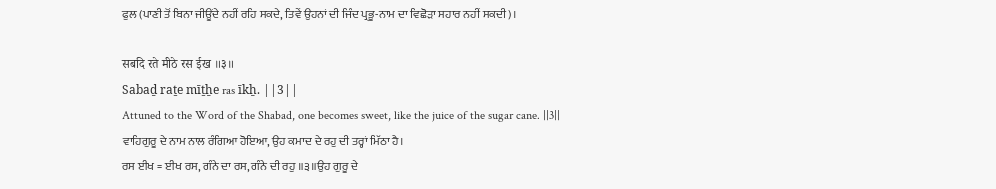ਫੁਲ (ਪਾਣੀ ਤੋਂ ਬਿਨਾ ਜੀਊਂਦੇ ਨਹੀਂ ਰਹਿ ਸਕਦੇ, ਤਿਵੇਂ ਉਹਨਾਂ ਦੀ ਜਿੰਦ ਪ੍ਰਭੂ-ਨਾਮ ਦਾ ਵਿਛੋੜਾ ਸਹਾਰ ਨਹੀਂ ਸਕਦੀ)।

सबदि रते मीठे रस ईख ॥३॥
Sabaḏ raṯe mīṯẖe ras īkẖ. ||3||
Attuned to the Word of the Shabad, one becomes sweet, like the juice of the sugar cane. ||3||
ਵਾਹਿਗੁਰੂ ਦੇ ਨਾਮ ਨਾਲ ਰੰਗਿਆ ਹੋਇਆ, ਉਹ ਕਮਾਦ ਦੇ ਰਹੁ ਦੀ ਤਰ੍ਹਾਂ ਮਿੱਠਾ ਹੈ।
ਰਸ ਈਖ = ਈਖ ਰਸ, ਗੰਨੇ ਦਾ ਰਸ, ਗੰਨੇ ਦੀ ਰਹੁ ॥੩॥ਉਹ ਗੁਰੂ ਦੇ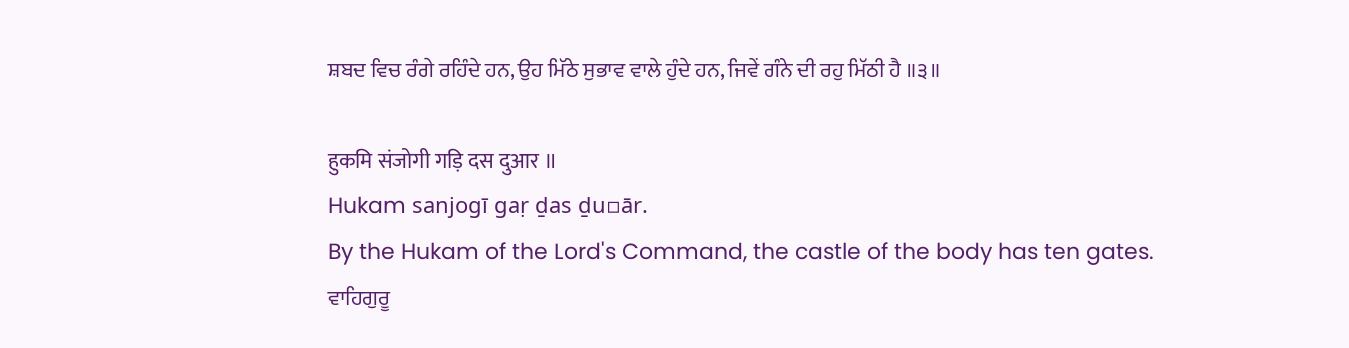ਸ਼ਬਦ ਵਿਚ ਰੰਗੇ ਰਹਿੰਦੇ ਹਨ, ਉਹ ਮਿੱਠੇ ਸੁਭਾਵ ਵਾਲੇ ਹੁੰਦੇ ਹਨ, ਜਿਵੇਂ ਗੰਨੇ ਦੀ ਰਹੁ ਮਿੱਠੀ ਹੈ ॥੩॥

हुकमि संजोगी गड़ि दस दुआर ॥
Hukam sanjogī gaṛ ḏas ḏu▫ār.
By the Hukam of the Lord's Command, the castle of the body has ten gates.
ਵਾਹਿਗੁਰੂ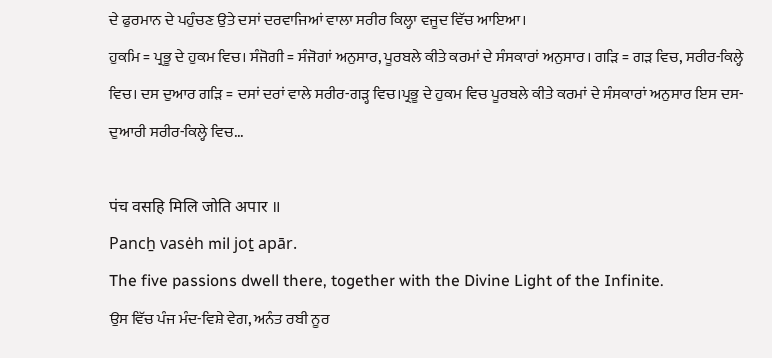ਦੇ ਫੁਰਮਾਨ ਦੇ ਪਹੁੰਚਣ ਉਤੇ ਦਸਾਂ ਦਰਵਾਜਿਆਂ ਵਾਲਾ ਸਰੀਰ ਕਿਲ੍ਹਾ ਵਜੂਦ ਵਿੱਚ ਆਇਆ।
ਹੁਕਮਿ = ਪ੍ਰਭੂ ਦੇ ਹੁਕਮ ਵਿਚ। ਸੰਜੋਗੀ = ਸੰਜੋਗਾਂ ਅਨੁਸਾਰ, ਪੂਰਬਲੇ ਕੀਤੇ ਕਰਮਾਂ ਦੇ ਸੰਸਕਾਰਾਂ ਅਨੁਸਾਰ। ਗੜਿ = ਗੜ ਵਿਚ, ਸਰੀਰ-ਕਿਲ੍ਹੇ ਵਿਚ। ਦਸ ਦੁਆਰ ਗੜਿ = ਦਸਾਂ ਦਰਾਂ ਵਾਲੇ ਸਰੀਰ-ਗੜ੍ਹ ਵਿਚ।ਪ੍ਰਭੂ ਦੇ ਹੁਕਮ ਵਿਚ ਪੂਰਬਲੇ ਕੀਤੇ ਕਰਮਾਂ ਦੇ ਸੰਸਕਾਰਾਂ ਅਨੁਸਾਰ ਇਸ ਦਸ-ਦੁਆਰੀ ਸਰੀਰ-ਕਿਲ੍ਹੇ ਵਿਚ...

पंच वसहि मिलि जोति अपार ॥
Pancẖ vasėh mil joṯ apār.
The five passions dwell there, together with the Divine Light of the Infinite.
ਉਸ ਵਿੱਚ ਪੰਜ ਮੰਦ-ਵਿਸ਼ੇ ਵੇਗ, ਅਨੰਤ ਰਬੀ ਨੂਰ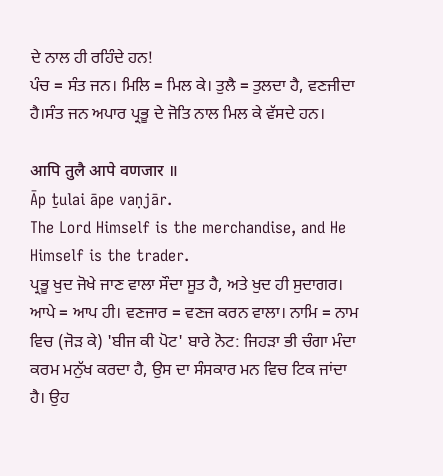ਦੇ ਨਾਲ ਹੀ ਰਹਿੰਦੇ ਹਨ!
ਪੰਚ = ਸੰਤ ਜਨ। ਮਿਲਿ = ਮਿਲ ਕੇ। ਤੁਲੈ = ਤੁਲਦਾ ਹੈ, ਵਣਜੀਦਾ ਹੈ।ਸੰਤ ਜਨ ਅਪਾਰ ਪ੍ਰਭੂ ਦੇ ਜੋਤਿ ਨਾਲ ਮਿਲ ਕੇ ਵੱਸਦੇ ਹਨ।

आपि तुलै आपे वणजार ॥
Āp ṯulai āpe vaṇjār.
The Lord Himself is the merchandise, and He Himself is the trader.
ਪ੍ਰਭੂ ਖੁਦ ਜੋਖੇ ਜਾਣ ਵਾਲਾ ਸੌਦਾ ਸੂਤ ਹੈ, ਅਤੇ ਖੁਦ ਹੀ ਸੁਦਾਗਰ।
ਆਪੇ = ਆਪ ਹੀ। ਵਣਜਾਰ = ਵਣਜ ਕਰਨ ਵਾਲਾ। ਨਾਮਿ = ਨਾਮ ਵਿਚ (ਜੋੜ ਕੇ) 'ਬੀਜ ਕੀ ਪੋਟ' ਬਾਰੇ ਨੋਟ: ਜਿਹੜਾ ਭੀ ਚੰਗਾ ਮੰਦਾ ਕਰਮ ਮਨੁੱਖ ਕਰਦਾ ਹੈ, ਉਸ ਦਾ ਸੰਸਕਾਰ ਮਨ ਵਿਚ ਟਿਕ ਜਾਂਦਾ ਹੈ। ਉਹ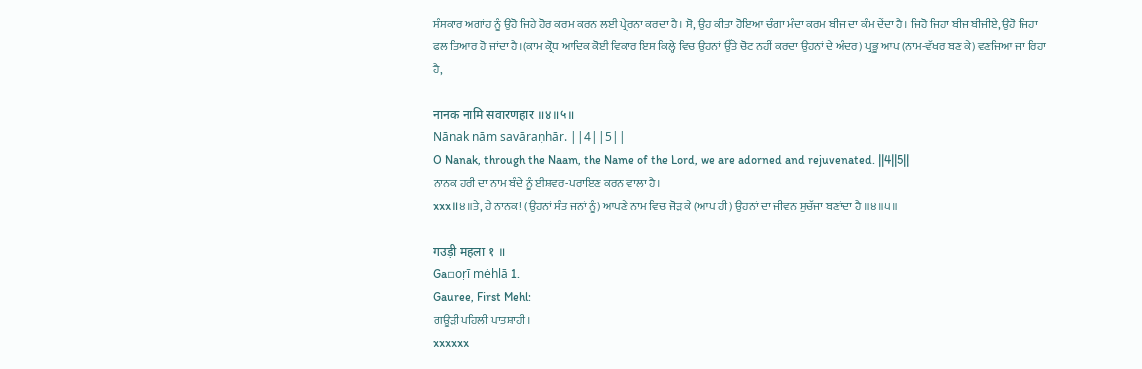ਸੰਸਕਾਰ ਅਗਾਂਹ ਨੂੰ ਉਹੋ ਜਿਹੇ ਹੋਰ ਕਰਮ ਕਰਨ ਲਈ ਪ੍ਰੇਰਨਾ ਕਰਦਾ ਹੈ। ਸੋ, ਉਹ ਕੀਤਾ ਹੋਇਆ ਚੰਗਾ ਮੰਦਾ ਕਰਮ ਬੀਜ ਦਾ ਕੰਮ ਦੇਂਦਾ ਹੈ। ਜਿਹੋ ਜਿਹਾ ਬੀਜ ਬੀਜੀਏ, ਉਹੋ ਜਿਹਾ ਫਲ ਤਿਆਰ ਹੋ ਜਾਂਦਾ ਹੈ।(ਕਾਮ ਕ੍ਰੋਧ ਆਦਿਕ ਕੋਈ ਵਿਕਾਰ ਇਸ ਕਿਲ੍ਹੇ ਵਿਚ ਉਹਨਾਂ ਉੱਤੇ ਚੋਟ ਨਹੀਂ ਕਰਦਾ ਉਹਨਾਂ ਦੇ ਅੰਦਰ) ਪ੍ਰਭੂ ਆਪ (ਨਾਮ-ਵੱਖਰ ਬਣ ਕੇ) ਵਣਜਿਆ ਜਾ ਰਿਹਾ ਹੈ,

नानक नामि सवारणहार ॥४॥५॥
Nānak nām savāraṇhār. ||4||5||
O Nanak, through the Naam, the Name of the Lord, we are adorned and rejuvenated. ||4||5||
ਨਾਨਕ ਹਰੀ ਦਾ ਨਾਮ ਬੰਦੇ ਨੂੰ ਈਸ਼ਵਰ-ਪਰਾਇਣ ਕਰਨ ਵਾਲਾ ਹੈ।
xxx॥੪॥ਤੇ, ਹੇ ਨਾਨਕ! (ਉਹਨਾਂ ਸੰਤ ਜਨਾਂ ਨੂੰ) ਆਪਣੇ ਨਾਮ ਵਿਚ ਜੋੜ ਕੇ (ਆਪ ਹੀ) ਉਹਨਾਂ ਦਾ ਜੀਵਨ ਸੁਚੱਜਾ ਬਣਾਂਦਾ ਹੈ ॥੪॥੫॥

गउड़ी महला १ ॥
Ga▫oṛī mėhlā 1.
Gauree, First Mehl:
ਗਊੜੀ ਪਹਿਲੀ ਪਾਤਸ਼ਾਹੀ।
xxxxxx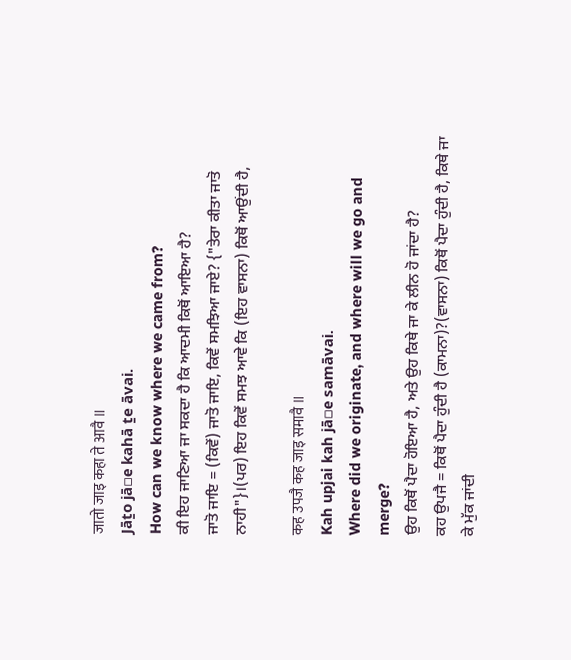जातो जाइ कहा ते आवै ॥
Jāṯo jā▫e kahā ṯe āvai.
How can we know where we came from?
ਕੀ ਇਹ ਜਾਣਿਆ ਜਾ ਸਕਦਾ ਹੈ ਕਿ ਆਦਮੀ ਕਿਥੋਂ ਆਇਆ ਹੈ?
ਜਾਤੋ ਜਾਇ = (ਕਿਵੇਂ) ਜਾਤੋ ਜਾਇ, ਕਿਵੇਂ ਸਮਝਿਆ ਜਾਏ? {"ਤੇਰਾ ਕੀਤਾ ਜਾਤੋ ਨਾਹੀ"}।(ਪਰ) ਇਹ ਕਿਵੇਂ ਸਮਝ ਆਵੇ ਕਿ (ਇਹ ਵਾਸਨਾ) ਕਿਥੋਂ ਆਉਂਦੀ ਹੈ,

कह उपजै कह जाइ समावै ॥
Kah upjai kah jā▫e samāvai.
Where did we originate, and where will we go and merge?
ਉਹ ਕਿਥੋਂ ਪੈਦਾ ਹੋਇਆ ਹੈ, ਅਤੇ ਉਹ ਕਿਥੇ ਜਾ ਕੇ ਲੀਨ ਹੋ ਜਾਂਦਾ ਹੈ?
ਕਹ ਉਪਜੈ = ਕਿਥੋਂ ਪੈਦਾ ਹੁੰਦੀ ਹੈ (ਕਾਮਨਾ)?(ਵਾਸਨਾ) ਕਿਥੋਂ ਪੈਦਾ ਹੁੰਦੀ ਹੈ, ਕਿਥੇ ਜਾ ਕੇ ਮੁੱਕ ਜਾਂਦੀ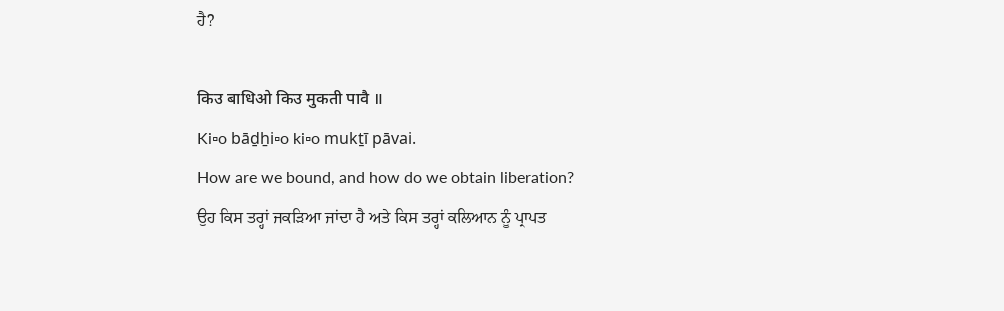ਹੈ?

किउ बाधिओ किउ मुकती पावै ॥
Ki▫o bāḏẖi▫o ki▫o mukṯī pāvai.
How are we bound, and how do we obtain liberation?
ਉਹ ਕਿਸ ਤਰ੍ਹਾਂ ਜਕੜਿਆ ਜਾਂਦਾ ਹੈ ਅਤੇ ਕਿਸ ਤਰ੍ਹਾਂ ਕਲਿਆਨ ਨੂੰ ਪ੍ਰਾਪਤ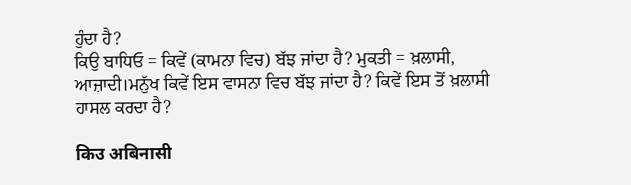ਹੁੰਦਾ ਹੈ?
ਕਿਉ ਬਾਧਿਓ = ਕਿਵੇਂ (ਕਾਮਨਾ ਵਿਚ) ਬੱਝ ਜਾਂਦਾ ਹੈ? ਮੁਕਤੀ = ਖ਼ਲਾਸੀ, ਆਜ਼ਾਦੀ।ਮਨੁੱਖ ਕਿਵੇਂ ਇਸ ਵਾਸਨਾ ਵਿਚ ਬੱਝ ਜਾਂਦਾ ਹੈ? ਕਿਵੇਂ ਇਸ ਤੋਂ ਖ਼ਲਾਸੀ ਹਾਸਲ ਕਰਦਾ ਹੈ?

किउ अबिनासी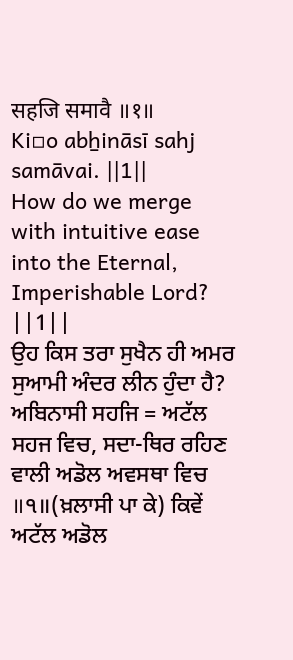सहजि समावै ॥१॥
Ki▫o abẖināsī sahj samāvai. ||1||
How do we merge with intuitive ease into the Eternal, Imperishable Lord? ||1||
ਉਹ ਕਿਸ ਤਰਾ ਸੁਖੈਨ ਹੀ ਅਮਰ ਸੁਆਮੀ ਅੰਦਰ ਲੀਨ ਹੁੰਦਾ ਹੈ?
ਅਬਿਨਾਸੀ ਸਹਜਿ = ਅਟੱਲ ਸਹਜ ਵਿਚ, ਸਦਾ-ਥਿਰ ਰਹਿਣ ਵਾਲੀ ਅਡੋਲ ਅਵਸਥਾ ਵਿਚ ॥੧॥(ਖ਼ਲਾਸੀ ਪਾ ਕੇ) ਕਿਵੇਂ ਅਟੱਲ ਅਡੋਲ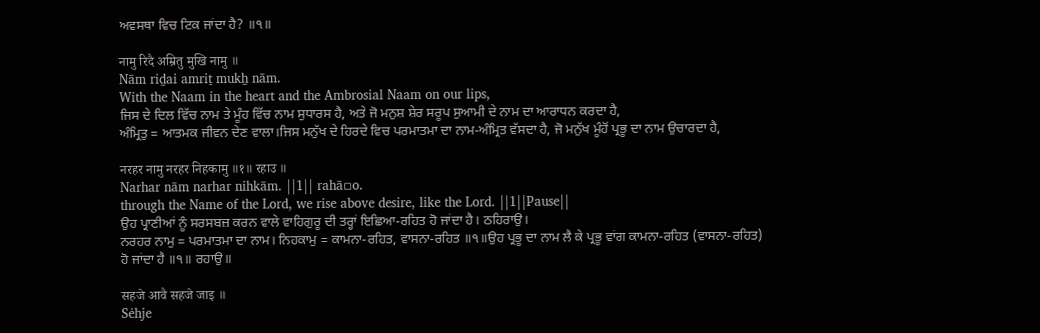ਅਵਸਥਾ ਵਿਚ ਟਿਕ ਜਾਂਦਾ ਹੈ? ॥੧॥

नामु रिदै अम्रितु मुखि नामु ॥
Nām riḏai amriṯ mukẖ nām.
With the Naam in the heart and the Ambrosial Naam on our lips,
ਜਿਸ ਦੇ ਦਿਲ ਵਿੱਚ ਨਾਮ ਤੇ ਮੂੰਹ ਵਿੱਚ ਨਾਮ ਸੁਧਾਰਸ ਹੈ, ਅਤੇ ਜੋ ਮਨੁਸ਼ ਸ਼ੇਰ ਸਰੂਪ ਸੁਆਮੀ ਦੇ ਨਾਮ ਦਾ ਆਰਾਧਨ ਕਰਦਾ ਹੈ,
ਅੰਮ੍ਰਿਤੁ = ਆਤਮਕ ਜੀਵਨ ਦੇਣ ਵਾਲਾ।ਜਿਸ ਮਨੁੱਖ ਦੇ ਹਿਰਦੇ ਵਿਚ ਪਰਮਾਤਮਾ ਦਾ ਨਾਮ-ਅੰਮ੍ਰਿਤ ਵੱਸਦਾ ਹੈ, ਜੋ ਮਨੁੱਖ ਮੂੰਹੋਂ ਪ੍ਰਭੂ ਦਾ ਨਾਮ ਉਚਾਰਦਾ ਹੈ,

नरहर नामु नरहर निहकामु ॥१॥ रहाउ ॥
Narhar nām narhar nihkām. ||1|| rahā▫o.
through the Name of the Lord, we rise above desire, like the Lord. ||1||Pause||
ਉਹ ਪ੍ਰਾਣੀਆਂ ਨੂੰ ਸਰਸਬਜ਼ ਕਰਨ ਵਾਲੇ ਵਾਹਿਗੁਰੂ ਦੀ ਤਰ੍ਹਾਂ ਇਛਿਆ-ਰਹਿਤ ਹੋ ਜਾਂਦਾ ਹੈ। ਠਹਿਰਾਉ।
ਨਰਹਰ ਨਾਮੁ = ਪਰਮਾਤਮਾ ਦਾ ਨਾਮ। ਨਿਹਕਾਮੁ = ਕਾਮਨਾ-ਰਹਿਤ, ਵਾਸਨਾ-ਰਹਿਤ ॥੧॥ਉਹ ਪ੍ਰਭੂ ਦਾ ਨਾਮ ਲੈ ਕੇ ਪ੍ਰਭੂ ਵਾਂਗ ਕਾਮਨਾ-ਰਹਿਤ (ਵਾਸਨਾ-ਰਹਿਤ) ਹੋ ਜਾਂਦਾ ਹੈ ॥੧॥ ਰਹਾਉ॥

सहजे आवै सहजे जाइ ॥
Sėhje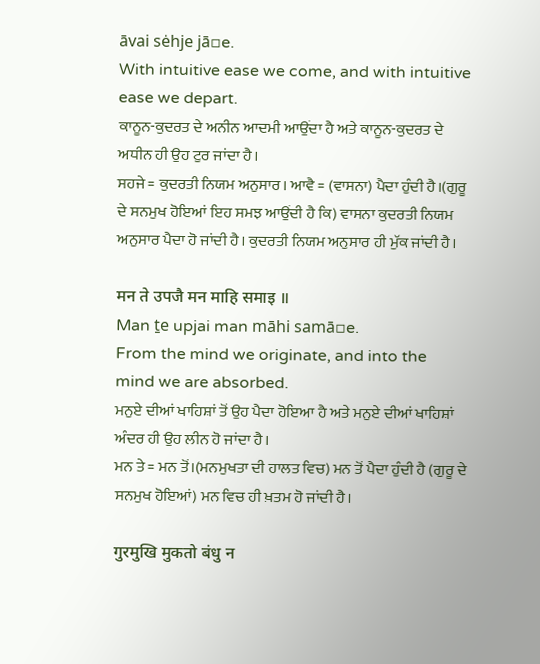āvai sėhje jā▫e.
With intuitive ease we come, and with intuitive ease we depart.
ਕਾਨੂਨ-ਕੁਦਰਤ ਦੇ ਅਨੀਨ ਆਦਮੀ ਆਉਂਦਾ ਹੈ ਅਤੇ ਕਾਨੂਨ-ਕੁਦਰਤ ਦੇ ਅਧੀਨ ਹੀ ਉਹ ਟੁਰ ਜਾਂਦਾ ਹੈ।
ਸਹਜੇ = ਕੁਦਰਤੀ ਨਿਯਮ ਅਨੁਸਾਰ। ਆਵੈ = (ਵਾਸਨਾ) ਪੈਦਾ ਹੁੰਦੀ ਹੈ।(ਗੁਰੂ ਦੇ ਸਨਮੁਖ ਹੋਇਆਂ ਇਹ ਸਮਝ ਆਉਂਦੀ ਹੈ ਕਿ) ਵਾਸਨਾ ਕੁਦਰਤੀ ਨਿਯਮ ਅਨੁਸਾਰ ਪੈਦਾ ਹੋ ਜਾਂਦੀ ਹੈ। ਕੁਦਰਤੀ ਨਿਯਮ ਅਨੁਸਾਰ ਹੀ ਮੁੱਕ ਜਾਂਦੀ ਹੈ।

मन ते उपजै मन माहि समाइ ॥
Man ṯe upjai man māhi samā▫e.
From the mind we originate, and into the mind we are absorbed.
ਮਨੁਏ ਦੀਆਂ ਖਾਹਿਸ਼ਾਂ ਤੋਂ ਉਹ ਪੈਦਾ ਹੋਇਆ ਹੈ ਅਤੇ ਮਨੁਏ ਦੀਆਂ ਖਾਹਿਸ਼ਾਂ ਅੰਦਰ ਹੀ ਉਹ ਲੀਨ ਹੋ ਜਾਂਦਾ ਹੈ।
ਮਨ ਤੇ = ਮਨ ਤੋਂ।(ਮਨਮੁਖਤਾ ਦੀ ਹਾਲਤ ਵਿਚ) ਮਨ ਤੋਂ ਪੈਦਾ ਹੁੰਦੀ ਹੈ (ਗੁਰੂ ਦੇ ਸਨਮੁਖ ਹੋਇਆਂ) ਮਨ ਵਿਚ ਹੀ ਖ਼ਤਮ ਹੋ ਜਾਂਦੀ ਹੈ।

गुरमुखि मुकतो बंधु न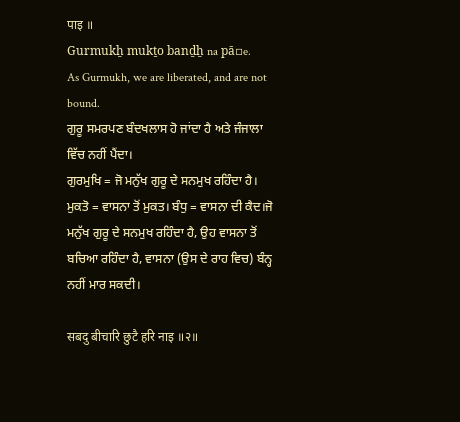पाइ ॥
Gurmukẖ mukṯo banḏẖ na pā▫e.
As Gurmukh, we are liberated, and are not bound.
ਗੁਰੂ ਸਮਰਪਣ ਬੰਦਖਲਾਸ ਹੋ ਜਾਂਦਾ ਹੈ ਅਤੇ ਜੰਜਾਲਾ ਵਿੱਚ ਨਹੀਂ ਪੈਂਦਾ।
ਗੁਰਮੁਖਿ = ਜੋ ਮਨੁੱਖ ਗੁਰੂ ਦੇ ਸਨਮੁਖ ਰਹਿੰਦਾ ਹੈ। ਮੁਕਤੋ = ਵਾਸਨਾ ਤੋਂ ਮੁਕਤ। ਬੰਧੁ = ਵਾਸਨਾ ਦੀ ਕੈਦ।ਜੋ ਮਨੁੱਖ ਗੁਰੂ ਦੇ ਸਨਮੁਖ ਰਹਿੰਦਾ ਹੈ, ਉਹ ਵਾਸਨਾ ਤੋਂ ਬਚਿਆ ਰਹਿੰਦਾ ਹੈ, ਵਾਸਨਾ (ਉਸ ਦੇ ਰਾਹ ਵਿਚ) ਬੰਨ੍ਹ ਨਹੀਂ ਮਾਰ ਸਕਦੀ।

सबदु बीचारि छुटै हरि नाइ ॥२॥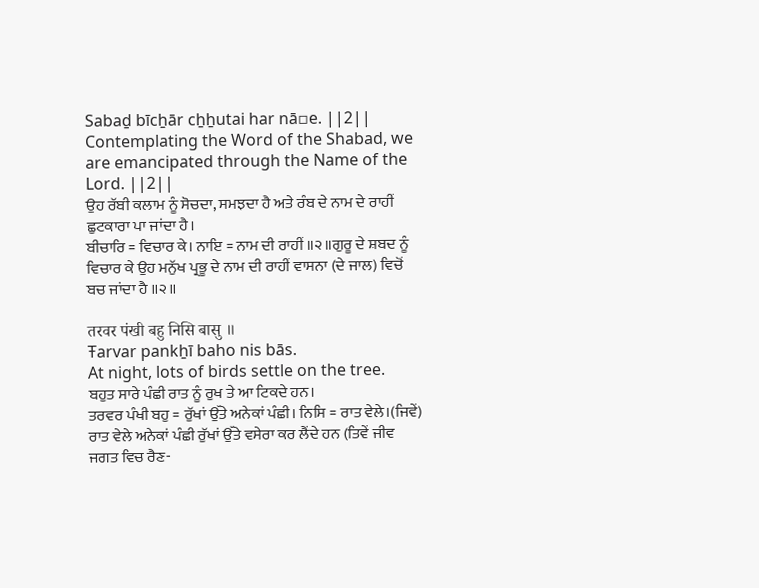Sabaḏ bīcẖār cẖẖutai har nā▫e. ||2||
Contemplating the Word of the Shabad, we are emancipated through the Name of the Lord. ||2||
ਉਹ ਰੱਬੀ ਕਲਾਮ ਨੂੰ ਸੋਚਦਾ, ਸਮਝਦਾ ਹੈ ਅਤੇ ਰੰਬ ਦੇ ਨਾਮ ਦੇ ਰਾਹੀਂ ਛੁਟਕਾਰਾ ਪਾ ਜਾਂਦਾ ਹੈ।
ਬੀਚਾਰਿ = ਵਿਚਾਰ ਕੇ। ਨਾਇ = ਨਾਮ ਦੀ ਰਾਹੀਂ ॥੨॥ਗੁਰੂ ਦੇ ਸ਼ਬਦ ਨੂੰ ਵਿਚਾਰ ਕੇ ਉਹ ਮਨੁੱਖ ਪ੍ਰਭੂ ਦੇ ਨਾਮ ਦੀ ਰਾਹੀਂ ਵਾਸਨਾ (ਦੇ ਜਾਲ) ਵਿਚੋਂ ਬਚ ਜਾਂਦਾ ਹੈ ॥੨॥

तरवर पंखी बहु निसि बासु ॥
Ŧarvar pankẖī baho nis bās.
At night, lots of birds settle on the tree.
ਬਹੁਤ ਸਾਰੇ ਪੰਛੀ ਰਾਤ ਨੂੰ ਰੁਖ ਤੇ ਆ ਟਿਕਦੇ ਹਨ।
ਤਰਵਰ ਪੰਖੀ ਬਹੁ = ਰੁੱਖਾਂ ਉੱਤੇ ਅਨੇਕਾਂ ਪੰਛੀ। ਨਿਸਿ = ਰਾਤ ਵੇਲੇ।(ਜਿਵੇਂ) ਰਾਤ ਵੇਲੇ ਅਨੇਕਾਂ ਪੰਛੀ ਰੁੱਖਾਂ ਉੱਤੇ ਵਸੇਰਾ ਕਰ ਲੈਂਦੇ ਹਨ (ਤਿਵੇਂ ਜੀਵ ਜਗਤ ਵਿਚ ਰੈਣ-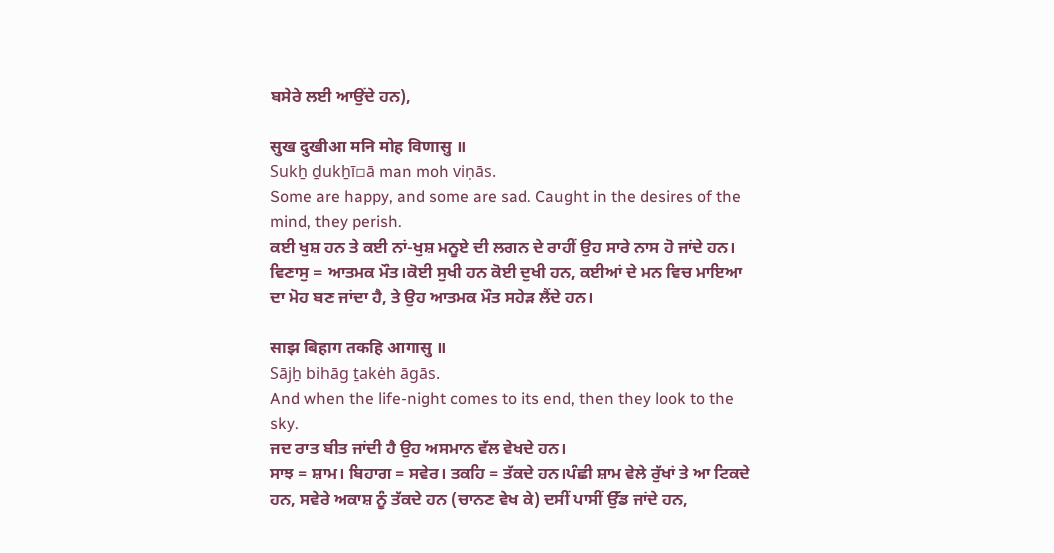ਬਸੇਰੇ ਲਈ ਆਉਂਦੇ ਹਨ),

सुख दुखीआ मनि मोह विणासु ॥
Sukẖ ḏukẖī▫ā man moh viṇās.
Some are happy, and some are sad. Caught in the desires of the mind, they perish.
ਕਈ ਖੁਸ਼ ਹਨ ਤੇ ਕਈ ਨਾਂ-ਖੁਸ਼ ਮਨੂਏ ਦੀ ਲਗਨ ਦੇ ਰਾਹੀਂ ਉਹ ਸਾਰੇ ਨਾਸ ਹੋ ਜਾਂਦੇ ਹਨ।
ਵਿਣਾਸੁ = ਆਤਮਕ ਮੌਤ।ਕੋਈ ਸੁਖੀ ਹਨ ਕੋਈ ਦੁਖੀ ਹਨ, ਕਈਆਂ ਦੇ ਮਨ ਵਿਚ ਮਾਇਆ ਦਾ ਮੋਹ ਬਣ ਜਾਂਦਾ ਹੈ, ਤੇ ਉਹ ਆਤਮਕ ਮੌਤ ਸਹੇੜ ਲੈਂਦੇ ਹਨ।

साझ बिहाग तकहि आगासु ॥
Sājẖ bihāg ṯakėh āgās.
And when the life-night comes to its end, then they look to the sky.
ਜਦ ਰਾਤ ਬੀਤ ਜਾਂਦੀ ਹੈ ਉਹ ਅਸਮਾਨ ਵੱਲ ਵੇਖਦੇ ਹਨ।
ਸਾਝ = ਸ਼ਾਮ। ਬਿਹਾਗ = ਸਵੇਰ। ਤਕਹਿ = ਤੱਕਦੇ ਹਨ।ਪੰਛੀ ਸ਼ਾਮ ਵੇਲੇ ਰੁੱਖਾਂ ਤੇ ਆ ਟਿਕਦੇ ਹਨ, ਸਵੇਰੇ ਅਕਾਸ਼ ਨੂੰ ਤੱਕਦੇ ਹਨ (ਚਾਨਣ ਵੇਖ ਕੇ) ਦਸੀਂ ਪਾਸੀਂ ਉੱਡ ਜਾਂਦੇ ਹਨ,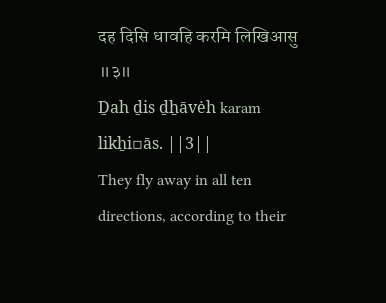दह दिसि धावहि करमि लिखिआसु ॥३॥
Ḏah ḏis ḏẖāvėh karam likẖi▫ās. ||3||
They fly away in all ten directions, according to their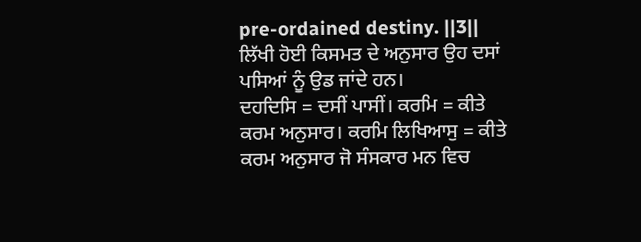pre-ordained destiny. ||3||
ਲਿੱਖੀ ਹੋਈ ਕਿਸਮਤ ਦੇ ਅਨੁਸਾਰ ਉਹ ਦਸਾਂ ਪਸਿਆਂ ਨੂੰ ਉਡ ਜਾਂਦੇ ਹਨ।
ਦਹਦਿਸਿ = ਦਸੀਂ ਪਾਸੀਂ। ਕਰਮਿ = ਕੀਤੇ ਕਰਮ ਅਨੁਸਾਰ। ਕਰਮਿ ਲਿਖਿਆਸੁ = ਕੀਤੇ ਕਰਮ ਅਨੁਸਾਰ ਜੋ ਸੰਸਕਾਰ ਮਨ ਵਿਚ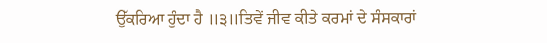ਉੱਕਰਿਆ ਹੁੰਦਾ ਹੈ ॥੩॥ਤਿਵੇਂ ਜੀਵ ਕੀਤੇ ਕਰਮਾਂ ਦੇ ਸੰਸਕਾਰਾਂ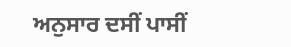ਅਨੁਸਾਰ ਦਸੀਂ ਪਾਸੀਂ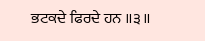ਭਟਕਦੇ ਫਿਰਦੇ ਹਨ ॥੩॥